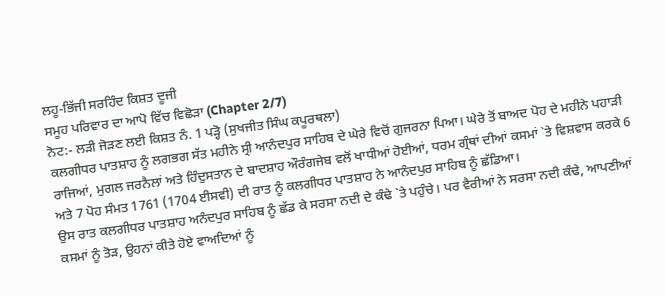ਲਹੂ-ਭਿੱਜੀ ਸਰਹਿੰਦ ਕਿਸ਼ਤ ਦੂਜੀ
ਸਮੂਹ ਪਰਿਵਾਰ ਦਾ ਆਪੋ ਵਿੱਚ ਵਿਛੋੜਾ (Chapter 2/7)
ਨੋਟ:- ਲੜੀ ਜੋੜਣ ਲਈ ਕਿਸ਼ਤ ਨੰ. 1 ਪੜ੍ਹੋ (ਸੁਖਜੀਤ ਸਿੰਘ ਕਪੂਰਥਲਾ)
ਕਲਗੀਧਰ ਪਾਤਸ਼ਾਹ ਨੂੰ ਲਗਭਗ ਸੱਤ ਮਹੀਨੇ ਸ੍ਰੀ ਆਨੰਦਪੁਰ ਸਾਹਿਬ ਦੇ ਘੇਰੇ ਵਿਚੋਂ ਗੁਜਰਨਾ ਪਿਆ। ਘੇਰੇ ਤੋਂ ਬਾਅਦ ਪੋਹ ਦੇ ਮਹੀਨੇ ਪਹਾੜੀ ਰਾਜਿਆਂ, ਮੁਗਲ ਜਰਨੈਲਾਂ ਅਤੇ ਹਿੰਦੁਸਤਾਨ ਦੇ ਬਾਦਸ਼ਾਹ ਔਰੰਗਜੇਬ ਵਲੋਂ ਖਾਧੀਆਂ ਹੋਈਆਂ, ਧਰਮ ਗ੍ਰੰਥਾਂ ਦੀਆਂ ਕਸਮਾਂ `ਤੇ ਵਿਸ਼ਵਾਸ ਕਰਕੇ 6 ਅਤੇ 7 ਪੋਹ ਸੰਮਤ 1761 (1704 ਈਸਵੀ) ਦੀ ਰਾਤ ਨੂੰ ਕਲਗੀਧਰ ਪਾਤਸ਼ਾਹ ਨੇ ਆਨੰਦਪੁਰ ਸਾਹਿਬ ਨੂੰ ਛੱਡਿਆ।
ਉਸ ਰਾਤ ਕਲਗੀਧਰ ਪਾਤਸ਼ਾਹ ਅਨੰਦਪੁਰ ਸਾਹਿਬ ਨੂੰ ਛੱਡ ਕੇ ਸਰਸਾ ਨਦੀ ਦੇ ਕੰਢੇ `ਤੇ ਪਹੁੰਚੇ। ਪਰ ਵੈਰੀਆਂ ਨੇ ਸਰਸਾ ਨਦੀ ਕੰਢੇ, ਆਪਣੀਆਂ ਕਸਮਾਂ ਨੂੰ ਤੋੜ, ਉਹਨਾਂ ਕੀਤੇ ਹੋਏ ਵਾਅਦਿਆਂ ਨੂੰ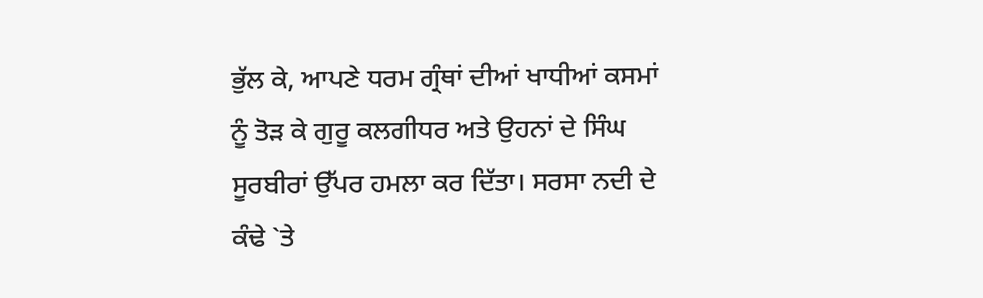ਭੁੱਲ ਕੇ, ਆਪਣੇ ਧਰਮ ਗ੍ਰੰਥਾਂ ਦੀਆਂ ਖਾਧੀਆਂ ਕਸਮਾਂ ਨੂੰ ਤੋੜ ਕੇ ਗੁਰੂ ਕਲਗੀਧਰ ਅਤੇ ਉਹਨਾਂ ਦੇ ਸਿੰਘ ਸੂਰਬੀਰਾਂ ਉੱਪਰ ਹਮਲਾ ਕਰ ਦਿੱਤਾ। ਸਰਸਾ ਨਦੀ ਦੇ ਕੰਢੇ `ਤੇ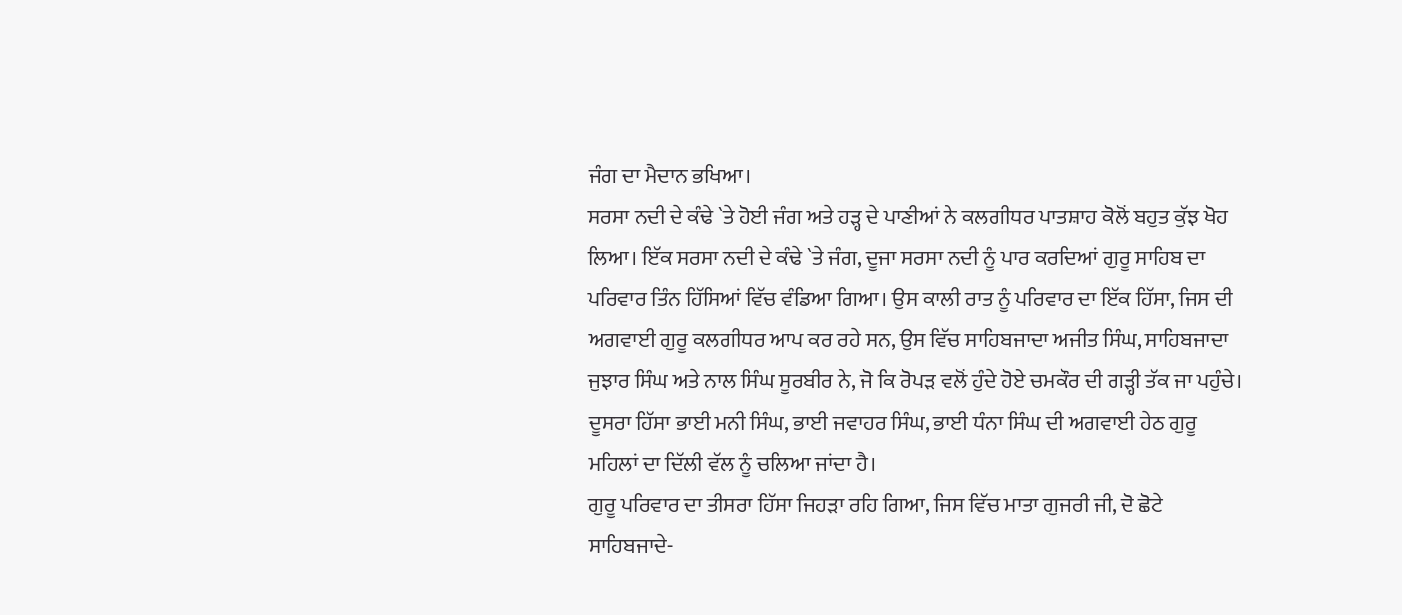ਜੰਗ ਦਾ ਮੈਦਾਨ ਭਖਿਆ।
ਸਰਸਾ ਨਦੀ ਦੇ ਕੰਢੇ `ਤੇ ਹੋਈ ਜੰਗ ਅਤੇ ਹੜ੍ਹ ਦੇ ਪਾਣੀਆਂ ਨੇ ਕਲਗੀਧਰ ਪਾਤਸ਼ਾਹ ਕੋਲੋਂ ਬਹੁਤ ਕੁੱਝ ਖੋਹ ਲਿਆ। ਇੱਕ ਸਰਸਾ ਨਦੀ ਦੇ ਕੰਢੇ `ਤੇ ਜੰਗ, ਦੂਜਾ ਸਰਸਾ ਨਦੀ ਨੂੰ ਪਾਰ ਕਰਦਿਆਂ ਗੁਰੂ ਸਾਹਿਬ ਦਾ ਪਰਿਵਾਰ ਤਿੰਨ ਹਿੱਸਿਆਂ ਵਿੱਚ ਵੰਡਿਆ ਗਿਆ। ਉਸ ਕਾਲੀ ਰਾਤ ਨੂੰ ਪਰਿਵਾਰ ਦਾ ਇੱਕ ਹਿੱਸਾ, ਜਿਸ ਦੀ ਅਗਵਾਈ ਗੁਰੂ ਕਲਗੀਧਰ ਆਪ ਕਰ ਰਹੇ ਸਨ, ਉਸ ਵਿੱਚ ਸਾਹਿਬਜਾਦਾ ਅਜੀਤ ਸਿੰਘ, ਸਾਹਿਬਜਾਦਾ ਜੁਝਾਰ ਸਿੰਘ ਅਤੇ ਨਾਲ ਸਿੰਘ ਸੂਰਬੀਰ ਨੇ, ਜੋ ਕਿ ਰੋਪੜ ਵਲੋਂ ਹੁੰਦੇ ਹੋਏ ਚਮਕੌਰ ਦੀ ਗੜ੍ਹੀ ਤੱਕ ਜਾ ਪਹੁੰਚੇ।
ਦੂਸਰਾ ਹਿੱਸਾ ਭਾਈ ਮਨੀ ਸਿੰਘ, ਭਾਈ ਜਵਾਹਰ ਸਿੰਘ, ਭਾਈ ਧੰਨਾ ਸਿੰਘ ਦੀ ਅਗਵਾਈ ਹੇਠ ਗੁਰੂ ਮਹਿਲਾਂ ਦਾ ਦਿੱਲੀ ਵੱਲ ਨੂੰ ਚਲਿਆ ਜਾਂਦਾ ਹੈ।
ਗੁਰੂ ਪਰਿਵਾਰ ਦਾ ਤੀਸਰਾ ਹਿੱਸਾ ਜਿਹੜਾ ਰਹਿ ਗਿਆ, ਜਿਸ ਵਿੱਚ ਮਾਤਾ ਗੁਜਰੀ ਜੀ, ਦੋ ਛੋਟੇ ਸਾਹਿਬਜਾਦੇ-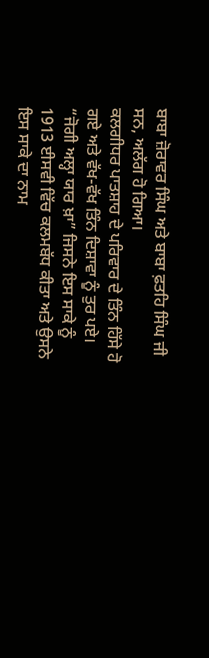ਬਾਬਾ ਜ਼ੋਰਾਵਰ ਸਿੰਘ ਅਤੇ ਬਾਬਾ ਫ਼ਤਹਿ ਸਿੰਘ ਜੀ ਸਨ, ਅਲੱਗ ਹੋ ਗਿਆ।
ਕਲਗੀਧਰ ਪਾਤਸ਼ਾਹ ਦੇ ਪਰਿਵਾਰ ਦੇ ਤਿੰਨ ਹਿੱਸੇ ਹੋ ਗਏ ਅਤੇ ਵੱਖ-ਵੱਖ ਤਿੰਨ ਦਿਸ਼ਾਵਾ ਨੂੰ ਤੁਰ ਪਏ।
“ਜੋਗੀ ਅਲ੍ਹਾ ਯਾਰ ਖ਼ਾ” ਜਿਸਨੇ ਇਸ ਸਾਕੇ ਨੂੰ 1913 ਈਸਵੀ ਵਿੱਚ ਕਲਮਬੱਧ ਕੀਤਾ ਅਤੇ ਉਸਨੇ ਇਸ ਸਾਕੇ ਦਾ ਨਾਮ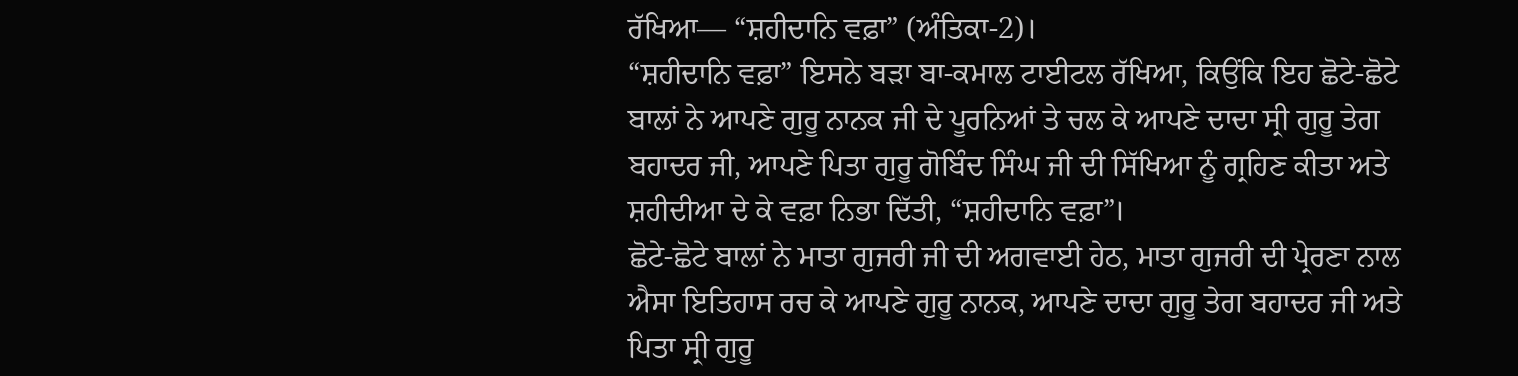ਰੱਖਿਆ— “ਸ਼ਹੀਦਾਨਿ ਵਫ਼ਾ” (ਅੰਤਿਕਾ-2)।
“ਸ਼ਹੀਦਾਨਿ ਵਫ਼ਾ” ਇਸਨੇ ਬੜਾ ਬਾ-ਕਮਾਲ ਟਾਈਟਲ ਰੱਖਿਆ, ਕਿਉਂਕਿ ਇਹ ਛੋਟੇ-ਛੋਟੇ ਬਾਲਾਂ ਨੇ ਆਪਣੇ ਗੁਰੂ ਨਾਨਕ ਜੀ ਦੇ ਪੂਰਨਿਆਂ ਤੇ ਚਲ ਕੇ ਆਪਣੇ ਦਾਦਾ ਸ੍ਰੀ ਗੁਰੂ ਤੇਗ ਬਹਾਦਰ ਜੀ, ਆਪਣੇ ਪਿਤਾ ਗੁਰੂ ਗੋਬਿੰਦ ਸਿੰਘ ਜੀ ਦੀ ਸਿੱਖਿਆ ਨੂੰ ਗ੍ਰਹਿਣ ਕੀਤਾ ਅਤੇ ਸ਼ਹੀਦੀਆ ਦੇ ਕੇ ਵਫ਼ਾ ਨਿਭਾ ਦਿੱਤੀ, “ਸ਼ਹੀਦਾਨਿ ਵਫ਼ਾ”।
ਛੋਟੇ-ਛੋਟੇ ਬਾਲਾਂ ਨੇ ਮਾਤਾ ਗੁਜਰੀ ਜੀ ਦੀ ਅਗਵਾਈ ਹੇਠ, ਮਾਤਾ ਗੁਜਰੀ ਦੀ ਪ੍ਰੇਰਣਾ ਨਾਲ ਐਸਾ ਇਤਿਹਾਸ ਰਚ ਕੇ ਆਪਣੇ ਗੁਰੂ ਨਾਨਕ, ਆਪਣੇ ਦਾਦਾ ਗੁਰੂ ਤੇਗ ਬਹਾਦਰ ਜੀ ਅਤੇ ਪਿਤਾ ਸ੍ਰੀ ਗੁਰੂ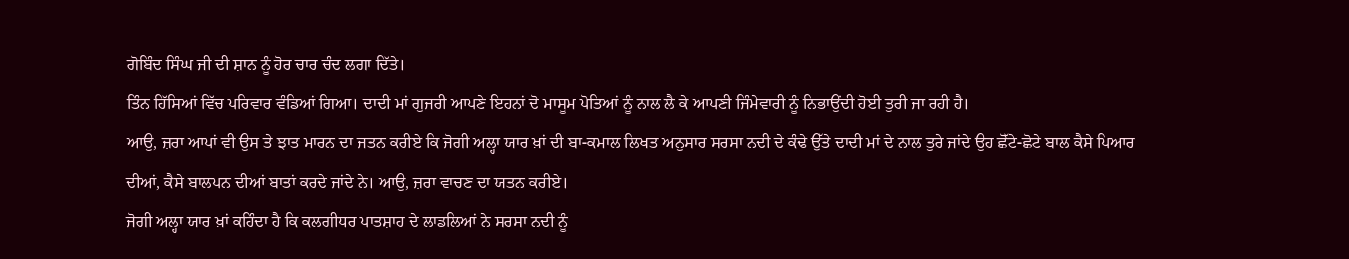ਗੋਬਿੰਦ ਸਿੰਘ ਜੀ ਦੀ ਸ਼ਾਨ ਨੂੰ ਹੋਰ ਚਾਰ ਚੰਦ ਲਗਾ ਦਿੱਤੇ।
ਤਿੰਨ ਹਿੱਸਿਆਂ ਵਿੱਚ ਪਰਿਵਾਰ ਵੰਡਿਆਂ ਗਿਆ। ਦਾਦੀ ਮਾਂ ਗੁਜਰੀ ਆਪਣੇ ਇਹਨਾਂ ਦੋ ਮਾਸੂਮ ਪੋਤਿਆਂ ਨੂੰ ਨਾਲ ਲੈ ਕੇ ਆਪਣੀ ਜਿੰਮੇਵਾਰੀ ਨੂੰ ਨਿਭਾਉਂਦੀ ਹੋਈ ਤੁਰੀ ਜਾ ਰਹੀ ਹੈ।
ਆਉ, ਜ਼ਰਾ ਆਪਾਂ ਵੀ ਉਸ ਤੇ ਝਾਤ ਮਾਰਨ ਦਾ ਜਤਨ ਕਰੀਏ ਕਿ ਜੋਗੀ ਅਲ੍ਹਾ ਯਾਰ ਖ਼ਾਂ ਦੀ ਬਾ-ਕਮਾਲ ਲਿਖਤ ਅਨੁਸਾਰ ਸਰਸਾ ਨਦੀ ਦੇ ਕੰਢੇ ਉੱਤੇ ਦਾਦੀ ਮਾਂ ਦੇ ਨਾਲ ਤੁਰੇ ਜਾਂਦੇ ਉਹ ਛੋੱਟੇ-ਛੋਟੇ ਬਾਲ ਕੈਸੇ ਪਿਆਰ ਦੀਆਂ, ਕੈਸੇ ਬਾਲਪਨ ਦੀਆਂ ਬਾਤਾਂ ਕਰਦੇ ਜਾਂਦੇ ਨੇ। ਆਉ, ਜ਼ਰਾ ਵਾਚਣ ਦਾ ਯਤਨ ਕਰੀਏ।
ਜੋਗੀ ਅਲ੍ਹਾ ਯਾਰ ਖ਼ਾਂ ਕਹਿੰਦਾ ਹੈ ਕਿ ਕਲਗੀਧਰ ਪਾਤਸ਼ਾਹ ਦੇ ਲਾਡਲਿਆਂ ਨੇ ਸਰਸਾ ਨਦੀ ਨੂੰ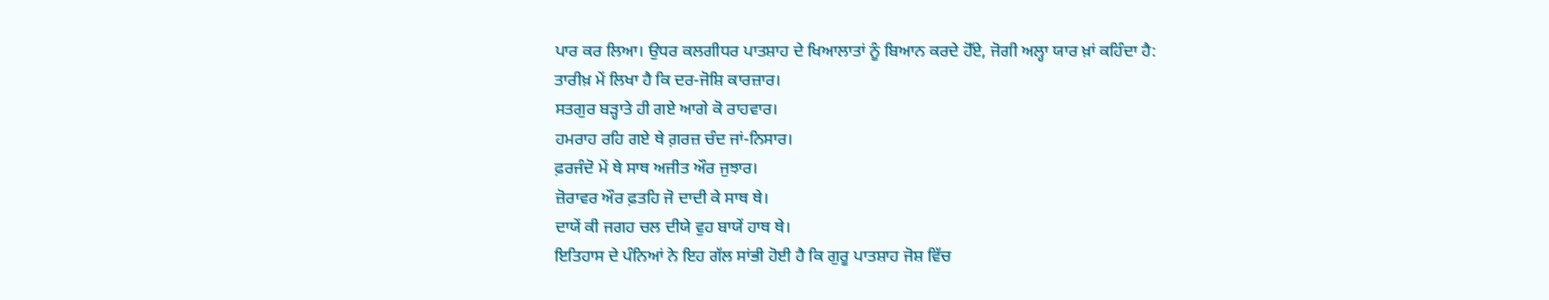ਪਾਰ ਕਰ ਲਿਆ। ਉਧਰ ਕਲਗੀਧਰ ਪਾਤਸ਼ਾਹ ਦੇ ਖਿਆਲਾਤਾਂ ਨੂੰ ਬਿਆਨ ਕਰਦੇ ਹੋੱਏ, ਜੋਗੀ ਅਲ੍ਹਾ ਯਾਰ ਖ਼ਾਂ ਕਹਿੰਦਾ ਹੈ:
ਤਾਰੀਖ਼ ਮੇਂ ਲਿਖਾ ਹੈ ਕਿ ਦਰ-ਜੋਸ਼ਿ ਕਾਰਜ਼ਾਰ।
ਸਤਗੁਰ ਬੜ੍ਹਾਤੇ ਹੀ ਗਏ ਆਗੇ ਕੋ ਰਾਹਵਾਰ।
ਹਮਰਾਹ ਰਹਿ ਗਏ ਥੇ ਗ਼ਰਜ਼ ਚੰਦ ਜਾਂ-ਨਿਸਾਰ।
ਫ਼ਰਜੰਦੋ ਮੇਂ ਥੇ ਸਾਥ ਅਜੀਤ ਔਰ ਜੁਝਾਰ।
ਜ਼ੋਰਾਵਰ ਔਰ ਫ਼ਤਹਿ ਜੋ ਦਾਦੀ ਕੇ ਸਾਥ ਥੇ।
ਦਾਯੇਂ ਕੀ ਜਗਹ ਚਲ ਦੀਯੇ ਵੁਹ ਬਾਯੇਂ ਹਾਥ ਥੇ।
ਇਤਿਹਾਸ ਦੇ ਪੰਨਿਆਂ ਨੇ ਇਹ ਗੱਲ ਸਾਂਭੀ ਹੋਈ ਹੈ ਕਿ ਗੁਰੂ ਪਾਤਸ਼ਾਹ ਜੋਸ਼ ਵਿੱਚ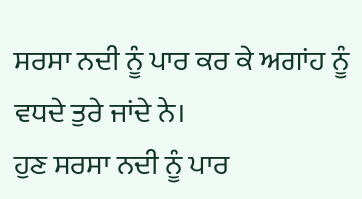ਸਰਸਾ ਨਦੀ ਨੂੰ ਪਾਰ ਕਰ ਕੇ ਅਗਾਂਹ ਨੂੰ ਵਧਦੇ ਤੁਰੇ ਜਾਂਦੇ ਨੇ।
ਹੁਣ ਸਰਸਾ ਨਦੀ ਨੂੰ ਪਾਰ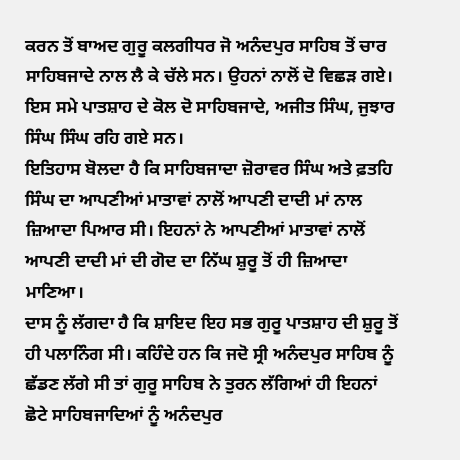ਕਰਨ ਤੋਂ ਬਾਅਦ ਗੁਰੂ ਕਲਗੀਧਰ ਜੋ ਅਨੰਦਪੁਰ ਸਾਹਿਬ ਤੋਂ ਚਾਰ ਸਾਹਿਬਜਾਦੇ ਨਾਲ ਲੈ ਕੇ ਚੱਲੇ ਸਨ। ਉਹਨਾਂ ਨਾਲੋਂ ਦੋ ਵਿਛੜ ਗਏ। ਇਸ ਸਮੇ ਪਾਤਸ਼ਾਹ ਦੇ ਕੋਲ ਦੋ ਸਾਹਿਬਜਾਦੇ, ਅਜੀਤ ਸਿੰਘ, ਜੁਝਾਰ ਸਿੰਘ ਸਿੰਘ ਰਹਿ ਗਏ ਸਨ।
ਇਤਿਹਾਸ ਬੋਲਦਾ ਹੈ ਕਿ ਸਾਹਿਬਜਾਦਾ ਜ਼ੋਰਾਵਰ ਸਿੰਘ ਅਤੇ ਫ਼ਤਹਿ ਸਿੰਘ ਦਾ ਆਪਣੀਆਂ ਮਾਤਾਵਾਂ ਨਾਲੋਂ ਆਪਣੀ ਦਾਦੀ ਮਾਂ ਨਾਲ ਜ਼ਿਆਦਾ ਪਿਆਰ ਸੀ। ਇਹਨਾਂ ਨੇ ਆਪਣੀਆਂ ਮਾਤਾਵਾਂ ਨਾਲੋਂ ਆਪਣੀ ਦਾਦੀ ਮਾਂ ਦੀ ਗੋਦ ਦਾ ਨਿੱਘ ਸ਼ੁਰੂ ਤੋਂ ਹੀ ਜ਼ਿਆਦਾ ਮਾਣਿਆ।
ਦਾਸ ਨੂੰ ਲੱਗਦਾ ਹੈ ਕਿ ਸ਼ਾਇਦ ਇਹ ਸਭ ਗੁਰੂ ਪਾਤਸ਼ਾਹ ਦੀ ਸ਼ੁਰੂ ਤੋਂ ਹੀ ਪਲਾਨਿੰਗ ਸੀ। ਕਹਿੰਦੇ ਹਨ ਕਿ ਜਦੋ ਸ੍ਰੀ ਅਨੰਦਪੁਰ ਸਾਹਿਬ ਨੂੰ ਛੱਡਣ ਲੱਗੇ ਸੀ ਤਾਂ ਗੁਰੂ ਸਾਹਿਬ ਨੇ ਤੁਰਨ ਲੱਗਿਆਂ ਹੀ ਇਹਨਾਂ ਛੋਟੇ ਸਾਹਿਬਜਾਦਿਆਂ ਨੂੰ ਅਨੰਦਪੁਰ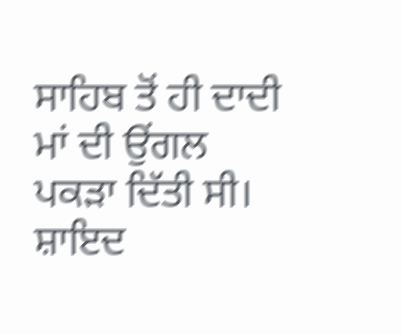ਸਾਹਿਬ ਤੋਂ ਹੀ ਦਾਦੀ ਮਾਂ ਦੀ ਉਂਗਲ ਪਕੜਾ ਦਿੱਤੀ ਸੀ। ਸ਼ਾਇਦ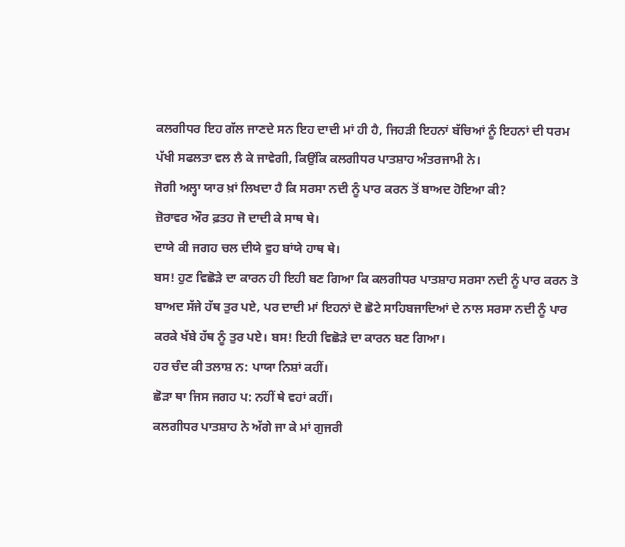ਕਲਗੀਧਰ ਇਹ ਗੱਲ ਜਾਣਦੇ ਸਨ ਇਹ ਦਾਦੀ ਮਾਂ ਹੀ ਹੈ, ਜਿਹੜੀ ਇਹਨਾਂ ਬੱਚਿਆਂ ਨੂੰ ਇਹਨਾਂ ਦੀ ਧਰਮ ਪੱਖੀ ਸਫਲਤਾ ਵਲ ਲੈ ਕੇ ਜਾਵੇਗੀ, ਕਿਉਂਕਿ ਕਲਗੀਧਰ ਪਾਤਸ਼ਾਹ ਅੰਤਰਜਾਮੀ ਨੇ।
ਜੋਗੀ ਅਲ੍ਹਾ ਯਾਰ ਖ਼ਾਂ ਲਿਖਦਾ ਹੈ ਕਿ ਸਰਸਾ ਨਦੀ ਨੂੰ ਪਾਰ ਕਰਨ ਤੋਂ ਬਾਅਦ ਹੋਇਆ ਕੀ?
ਜ਼ੋਰਾਵਰ ਔਰ ਫ਼ਤਹ ਜੋ ਦਾਦੀ ਕੇ ਸਾਥ ਥੇ।
ਦਾਯੇ ਕੀ ਜਗਹ ਚਲ ਦੀਯੇ ਵੁਹ ਬਾਂਯੇ ਹਾਥ ਥੇ।
ਬਸ! ਹੁਣ ਵਿਛੋੜੇ ਦਾ ਕਾਰਨ ਹੀ ਇਹੀ ਬਣ ਗਿਆ ਕਿ ਕਲਗੀਧਰ ਪਾਤਸ਼ਾਹ ਸਰਸਾ ਨਦੀ ਨੂੰ ਪਾਰ ਕਰਨ ਤੋ ਬਾਅਦ ਸੱਜੇ ਹੱਥ ਤੁਰ ਪਏ, ਪਰ ਦਾਦੀ ਮਾਂ ਇਹਨਾਂ ਦੋ ਛੋਟੇ ਸਾਹਿਬਜਾਦਿਆਂ ਦੇ ਨਾਲ ਸਰਸਾ ਨਦੀ ਨੂੰ ਪਾਰ ਕਰਕੇ ਖੱਬੇ ਹੱਥ ਨੂੰ ਤੁਰ ਪਏ। ਬਸ! ਇਹੀ ਵਿਛੋੜੇ ਦਾ ਕਾਰਨ ਬਣ ਗਿਆ।
ਹਰ ਚੰਦ ਕੀ ਤਲਾਸ਼ ਨ: ਪਾਯਾ ਨਿਸ਼ਾਂ ਕਹੀਂ।
ਛੋੜਾ ਥਾ ਜਿਸ ਜਗਹ ਪ: ਨਹੀਂ ਥੇ ਵਹਾਂ ਕਹੀਂ।
ਕਲਗੀਧਰ ਪਾਤਸ਼ਾਹ ਨੇ ਅੱਗੇ ਜਾ ਕੇ ਮਾਂ ਗੁਜਰੀ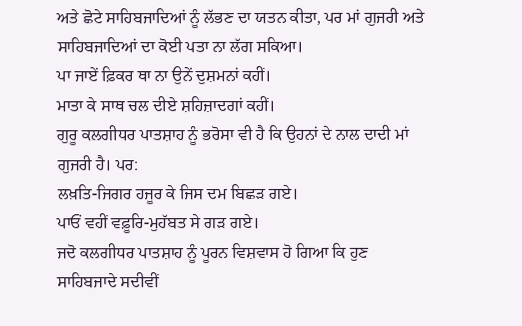ਅਤੇ ਛੋਟੇ ਸਾਹਿਬਜਾਦਿਆਂ ਨੂੰ ਲੱਭਣ ਦਾ ਯਤਨ ਕੀਤਾ, ਪਰ ਮਾਂ ਗੁਜਰੀ ਅਤੇ ਸਾਹਿਬਜਾਦਿਆਂ ਦਾ ਕੋਈ ਪਤਾ ਨਾ ਲੱਗ ਸਕਿਆ।
ਪਾ ਜਾਏਂ ਫ਼ਿਕਰ ਥਾ ਨਾ ਉਨੇਂ ਦੁਸ਼ਮਨਾਂ ਕਹੀਂ।
ਮਾਤਾ ਕੇ ਸਾਥ ਚਲ ਦੀਏ ਸ਼ਹਿਜ਼ਾਦਗਾਂ ਕਹੀਂ।
ਗੁਰੂ ਕਲਗੀਧਰ ਪਾਤਸ਼ਾਹ ਨੂੰ ਭਰੋਸਾ ਵੀ ਹੈ ਕਿ ਉਹਨਾਂ ਦੇ ਨਾਲ ਦਾਦੀ ਮਾਂ ਗੁਜਰੀ ਹੈ। ਪਰ:
ਲਖ਼ਤਿ-ਜਿਗਰ ਹਜੂਰ ਕੇ ਜਿਸ ਦਮ ਬਿਛੜ ਗਏ।
ਪਾਓਂ ਵਹੀਂ ਵਫ਼ੂਰਿ-ਮੁਹੱਬਤ ਸੇ ਗੜ ਗਏ।
ਜਦੋ ਕਲਗੀਧਰ ਪਾਤਸ਼ਾਹ ਨੂੰ ਪੂਰਨ ਵਿਸ਼ਵਾਸ ਹੋ ਗਿਆ ਕਿ ਹੁਣ ਸਾਹਿਬਜਾਦੇ ਸਦੀਵੀਂ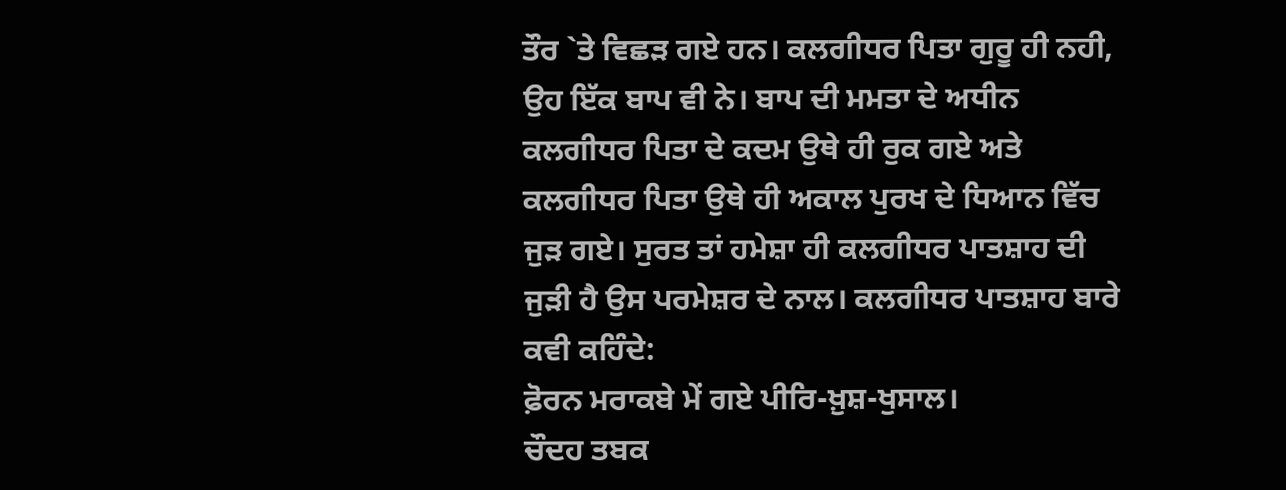ਤੌਰ `ਤੇ ਵਿਛੜ ਗਏ ਹਨ। ਕਲਗੀਧਰ ਪਿਤਾ ਗੁਰੂ ਹੀ ਨਹੀ, ਉਹ ਇੱਕ ਬਾਪ ਵੀ ਨੇ। ਬਾਪ ਦੀ ਮਮਤਾ ਦੇ ਅਧੀਨ ਕਲਗੀਧਰ ਪਿਤਾ ਦੇ ਕਦਮ ਉਥੇ ਹੀ ਰੁਕ ਗਏ ਅਤੇ ਕਲਗੀਧਰ ਪਿਤਾ ਉਥੇ ਹੀ ਅਕਾਲ ਪੁਰਖ ਦੇ ਧਿਆਨ ਵਿੱਚ ਜੁੜ ਗਏ। ਸੁਰਤ ਤਾਂ ਹਮੇਸ਼ਾ ਹੀ ਕਲਗੀਧਰ ਪਾਤਸ਼ਾਹ ਦੀ ਜੁੜੀ ਹੈ ਉਸ ਪਰਮੇਸ਼ਰ ਦੇ ਨਾਲ। ਕਲਗੀਧਰ ਪਾਤਸ਼ਾਹ ਬਾਰੇ ਕਵੀ ਕਹਿੰਦੇ:
ਫ਼ੋਰਨ ਮਰਾਕਬੇ ਮੇਂ ਗਏ ਪੀਰਿ-ਖ਼ੁਸ਼-ਖੁਸਾਲ।
ਚੌਦਹ ਤਬਕ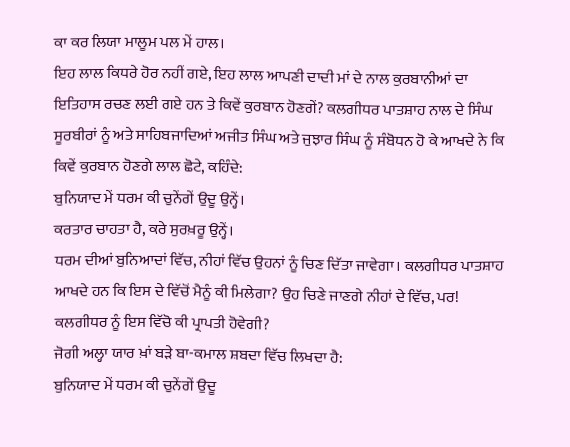ਕਾ ਕਰ ਲਿਯਾ ਮਾਲੂਮ ਪਲ ਮੇਂ ਹਾਲ।
ਇਹ ਲਾਲ ਕਿਧਰੇ ਹੋਰ ਨਹੀਂ ਗਏ, ਇਹ ਲਾਲ ਆਪਣੀ ਦਾਦੀ ਮਾਂ ਦੇ ਨਾਲ ਕੁਰਬਾਨੀਆਂ ਦਾ ਇਤਿਹਾਸ ਰਚਣ ਲਈ ਗਏ ਹਨ ਤੇ ਕਿਵੇਂ ਕੁਰਬਾਨ ਹੋਣਗੇਂ? ਕਲਗੀਧਰ ਪਾਤਸ਼ਾਹ ਨਾਲ ਦੇ ਸਿੰਘ ਸੂਰਬੀਰਾਂ ਨੂੰ ਅਤੇ ਸਾਹਿਬਜਾਦਿਆਂ ਅਜੀਤ ਸਿੰਘ ਅਤੇ ਜੁਝਾਰ ਸਿੰਘ ਨੂੰ ਸੰਬੋਧਨ ਹੋ ਕੇ ਆਖਦੇ ਨੇ ਕਿ ਕਿਵੇਂ ਕੁਰਬਾਨ ਹੋਣਗੇ ਲਾਲ ਛੋਟੇ, ਕਹਿੰਦੇ:
ਬੁਨਿਯਾਦ ਮੇਂ ਧਰਮ ਕੀ ਚੁਨੇਂਗੇਂ ਉਦੂ ਉਨ੍ਹੇਂ।
ਕਰਤਾਰ ਚਾਹਤਾ ਹੈ, ਕਰੇ ਸੁਰਖ਼ਰੂ ਉਨ੍ਹੇਂ।
ਧਰਮ ਦੀਆਂ ਬੁਨਿਆਦਾਂ ਵਿੱਚ, ਨੀਹਾਂ ਵਿੱਚ ਉਹਨਾਂ ਨੂੰ ਚਿਣ ਦਿੱਤਾ ਜਾਵੇਗਾ। ਕਲਗੀਧਰ ਪਾਤਸ਼ਾਹ ਆਖਦੇ ਹਨ ਕਿ ਇਸ ਦੇ ਵਿੱਚੋਂ ਮੈਨੂੰ ਕੀ ਮਿਲੇਗਾ? ਉਹ ਚਿਣੇ ਜਾਣਗੇ ਨੀਹਾਂ ਦੇ ਵਿੱਚ, ਪਰ! ਕਲਗੀਧਰ ਨੂੰ ਇਸ ਵਿੱਚੋ ਕੀ ਪ੍ਰਾਪਤੀ ਹੋਵੇਗੀ?
ਜੋਗੀ ਅਲ੍ਹਾ ਯਾਰ ਖ਼ਾਂ ਬੜੇ ਬਾ-ਕਮਾਲ ਸ਼ਬਦਾ ਵਿੱਚ ਲਿਖਦਾ ਹੈ:
ਬੁਨਿਯਾਦ ਮੇਂ ਧਰਮ ਕੀ ਚੁਨੇਂਗੇਂ ਉਦੂ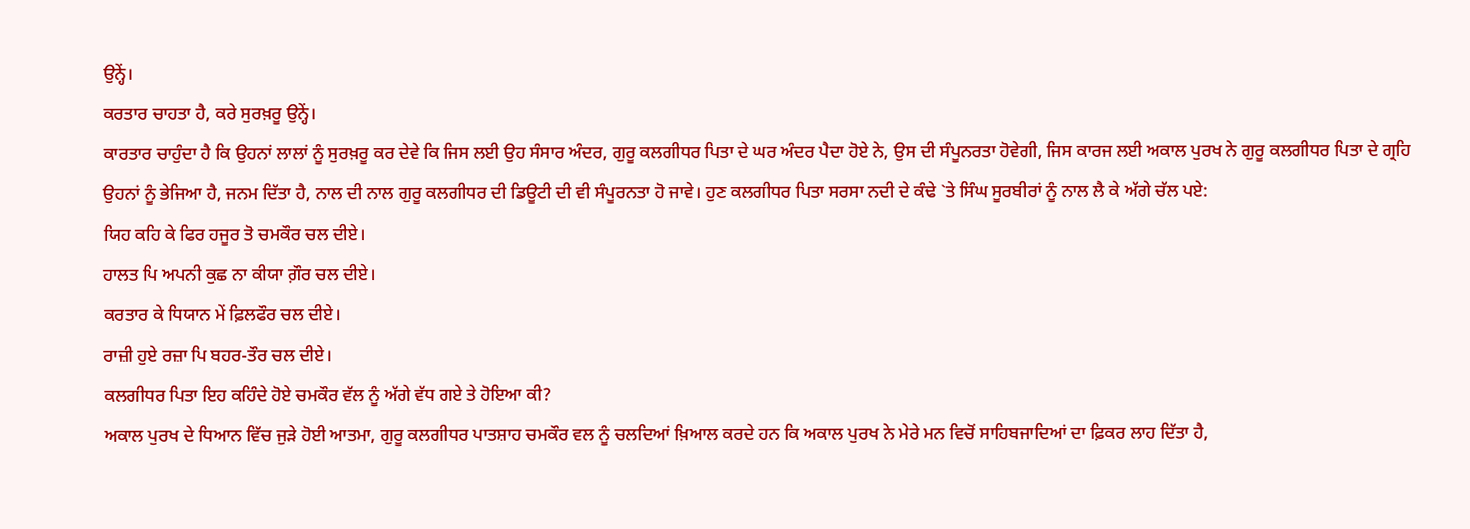ਉਨ੍ਹੇਂ।
ਕਰਤਾਰ ਚਾਹਤਾ ਹੈ, ਕਰੇ ਸੁਰਖ਼ਰੂ ਉਨ੍ਹੇਂ।
ਕਾਰਤਾਰ ਚਾਹੁੰਦਾ ਹੈ ਕਿ ਉਹਨਾਂ ਲਾਲਾਂ ਨੂੰ ਸੁਰਖ਼ਰੂ ਕਰ ਦੇਵੇ ਕਿ ਜਿਸ ਲਈ ਉਹ ਸੰਸਾਰ ਅੰਦਰ, ਗੁਰੂ ਕਲਗੀਧਰ ਪਿਤਾ ਦੇ ਘਰ ਅੰਦਰ ਪੈਦਾ ਹੋਏ ਨੇ, ਉਸ ਦੀ ਸੰਪੂਨਰਤਾ ਹੋਵੇਗੀ, ਜਿਸ ਕਾਰਜ ਲਈ ਅਕਾਲ ਪੁਰਖ ਨੇ ਗੁਰੂ ਕਲਗੀਧਰ ਪਿਤਾ ਦੇ ਗ੍ਰਹਿ ਉਹਨਾਂ ਨੂੰ ਭੇਜਿਆ ਹੈ, ਜਨਮ ਦਿੱਤਾ ਹੈ, ਨਾਲ ਦੀ ਨਾਲ ਗੁਰੂ ਕਲਗੀਧਰ ਦੀ ਡਿਊਟੀ ਦੀ ਵੀ ਸੰਪੂਰਨਤਾ ਹੋ ਜਾਵੇ। ਹੁਣ ਕਲਗੀਧਰ ਪਿਤਾ ਸਰਸਾ ਨਦੀ ਦੇ ਕੰਢੇ `ਤੇ ਸਿੰਘ ਸੂਰਬੀਰਾਂ ਨੂੰ ਨਾਲ ਲੈ ਕੇ ਅੱਗੇ ਚੱਲ ਪਏ:
ਯਿਹ ਕਹਿ ਕੇ ਫਿਰ ਹਜੂਰ ਤੋ ਚਮਕੌਰ ਚਲ ਦੀਏ।
ਹਾਲਤ ਪਿ ਅਪਨੀ ਕੁਛ ਨਾ ਕੀਯਾ ਗ਼ੌਰ ਚਲ ਦੀਏ।
ਕਰਤਾਰ ਕੇ ਧਿਯਾਨ ਮੇਂ ਫ਼ਿਲਫੌਰ ਚਲ ਦੀਏ।
ਰਾਜ਼ੀ ਹੁਏ ਰਜ਼ਾ ਪਿ ਬਹਰ-ਤੌਰ ਚਲ ਦੀਏ।
ਕਲਗੀਧਰ ਪਿਤਾ ਇਹ ਕਹਿੰਦੇ ਹੋਏ ਚਮਕੌਰ ਵੱਲ ਨੂੰ ਅੱਗੇ ਵੱਧ ਗਏ ਤੇ ਹੋਇਆ ਕੀ?
ਅਕਾਲ ਪੁਰਖ ਦੇ ਧਿਆਨ ਵਿੱਚ ਜੁੜੇ ਹੋਈ ਆਤਮਾ, ਗੁਰੂ ਕਲਗੀਧਰ ਪਾਤਸ਼ਾਹ ਚਮਕੌਰ ਵਲ ਨੂੰ ਚਲਦਿਆਂ ਖ਼ਿਆਲ ਕਰਦੇ ਹਨ ਕਿ ਅਕਾਲ ਪੁਰਖ ਨੇ ਮੇਰੇ ਮਨ ਵਿਚੋਂ ਸਾਹਿਬਜਾਦਿਆਂ ਦਾ ਫ਼ਿਕਰ ਲਾਹ ਦਿੱਤਾ ਹੈ,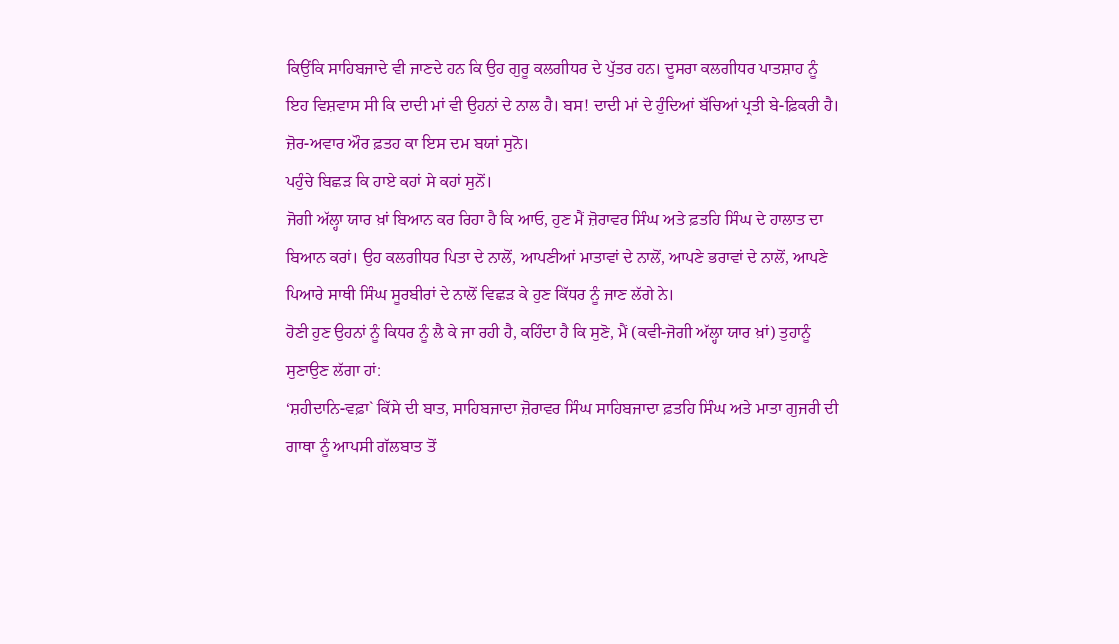ਕਿਉਂਕਿ ਸਾਹਿਬਜਾਦੇ ਵੀ ਜਾਣਦੇ ਹਨ ਕਿ ਉਹ ਗੁਰੂ ਕਲਗੀਧਰ ਦੇ ਪੁੱਤਰ ਹਨ। ਦੂਸਰਾ ਕਲਗੀਧਰ ਪਾਤਸ਼ਾਹ ਨੂੰ ਇਹ ਵਿਸ਼ਵਾਸ ਸੀ ਕਿ ਦਾਦੀ ਮਾਂ ਵੀ ਉਹਨਾਂ ਦੇ ਨਾਲ ਹੈ। ਬਸ! ਦਾਦੀ ਮਾਂ ਦੇ ਹੁੰਦਿਆਂ ਬੱਚਿਆਂ ਪ੍ਰਤੀ ਬੇ-ਫ਼ਿਕਰੀ ਹੈ।
ਜ਼ੋਰ-ਅਵਾਰ ਔਰ ਫ਼ਤਹ ਕਾ ਇਸ ਦਮ ਬਯਾਂ ਸੁਨੋ।
ਪਹੁੰਚੇ ਬਿਛੜ ਕਿ ਹਾਏ ਕਹਾਂ ਸੇ ਕਹਾਂ ਸੁਨੋਂ।
ਜੋਗੀ ਅੱਲ੍ਹਾ ਯਾਰ ਖ਼ਾਂ ਬਿਆਨ ਕਰ ਰਿਹਾ ਹੈ ਕਿ ਆਓ, ਹੁਣ ਮੈਂ ਜ਼ੋਰਾਵਰ ਸਿੰਘ ਅਤੇ ਫ਼ਤਹਿ ਸਿੰਘ ਦੇ ਹਾਲਾਤ ਦਾ ਬਿਆਨ ਕਰਾਂ। ਉਹ ਕਲਗੀਧਰ ਪਿਤਾ ਦੇ ਨਾਲੋਂ, ਆਪਣੀਆਂ ਮਾਤਾਵਾਂ ਦੇ ਨਾਲੋਂ, ਆਪਣੇ ਭਰਾਵਾਂ ਦੇ ਨਾਲੋਂ, ਆਪਣੇ ਪਿਆਰੇ ਸਾਥੀ ਸਿੰਘ ਸੂਰਬੀਰਾਂ ਦੇ ਨਾਲੋਂ ਵਿਛੜ ਕੇ ਹੁਣ ਕਿੱਧਰ ਨੂੰ ਜਾਣ ਲੱਗੇ ਨੇ।
ਹੋਣੀ ਹੁਣ ਉਹਨਾਂ ਨੂੰ ਕਿਧਰ ਨੂੰ ਲੈ ਕੇ ਜਾ ਰਹੀ ਹੈ, ਕਹਿੰਦਾ ਹੈ ਕਿ ਸੁਣੋ, ਮੈਂ (ਕਵੀ-ਜੋਗੀ ਅੱਲ੍ਹਾ ਯਾਰ ਖ਼ਾਂ) ਤੁਹਾਨੂੰ ਸੁਣਾਉਣ ਲੱਗਾ ਹਾਂ:
‘ਸ਼ਹੀਦਾਨਿ-ਵਫ਼ਾ` ਕਿੱਸੇ ਦੀ ਬਾਤ, ਸਾਹਿਬਜਾਦਾ ਜ਼ੋਰਾਵਰ ਸਿੰਘ ਸਾਹਿਬਜਾਦਾ ਫ਼ਤਹਿ ਸਿੰਘ ਅਤੇ ਮਾਤਾ ਗੁਜਰੀ ਦੀ ਗਾਥਾ ਨੂੰ ਆਪਸੀ ਗੱਲਬਾਤ ਤੋਂ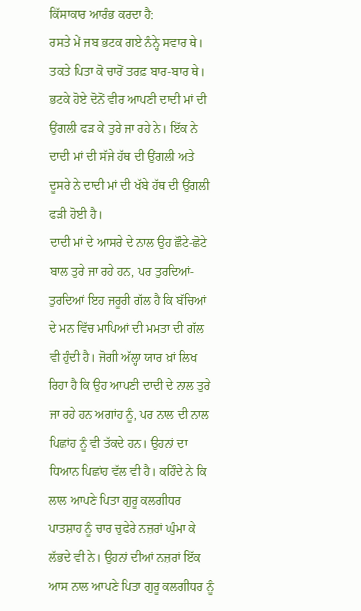ਕਿੱਸਾਕਾਰ ਆਰੰਭ ਕਰਦਾ ਹੈ:
ਰਸਤੇ ਮੇਂ ਜਬ ਭਟਕ ਗਏ ਨੰਨ੍ਹੇ ਸਵਾਰ ਥੇ।
ਤਕਤੇ ਪਿਤਾ ਕੋ ਚਾਰੋਂ ਤਰਫ਼ ਬਾਰ-ਬਾਰ ਥੇ।
ਭਟਕੇ ਹੋਏ ਦੋਨੋਂ ਵੀਰ ਆਪਣੀ ਦਾਦੀ ਮਾਂ ਦੀ ਉਂਗਲੀ ਫੜ ਕੇ ਤੁਰੇ ਜਾ ਰਹੇ ਨੇ। ਇੱਕ ਨੇ ਦਾਦੀ ਮਾਂ ਦੀ ਸੱਜੇ ਹੱਥ ਦੀ ਉਂਗਲੀ ਅਤੇ ਦੂਸਰੇ ਨੇ ਦਾਦੀ ਮਾਂ ਦੀ ਖੱਬੇ ਹੱਥ ਦੀ ਉਂਗਲੀ ਫੜੀ ਹੋਈ ਹੈ।
ਦਾਦੀ ਮਾਂ ਦੇ ਆਸਰੇ ਦੇ ਨਾਲ ਉਹ ਛੌਟੇ-ਛੋਟੇ ਬਾਲ ਤੁਰੇ ਜਾ ਰਹੇ ਹਨ, ਪਰ ਤੁਰਦਿਆਂ-ਤੁਰਦਿਆਂ ਇਹ ਜਰੂਰੀ ਗੱਲ ਹੈ ਕਿ ਬੱਚਿਆਂ ਦੇ ਮਨ ਵਿੱਚ ਮਾਪਿਆਂ ਦੀ ਮਮਤਾ ਦੀ ਗੱਲ ਵੀ ਹੁੰਦੀ ਹੈ। ਜੋਗੀ ਅੱਲ੍ਹਾ ਯਾਰ ਖ਼ਾਂ ਲਿਖ ਰਿਹਾ ਹੈ ਕਿ ਉਹ ਆਪਣੀ ਦਾਦੀ ਦੇ ਨਾਲ ਤੁਰੇ ਜਾ ਰਹੇ ਹਨ ਅਗਾਂਹ ਨੂੰ, ਪਰ ਨਾਲ ਦੀ ਨਾਲ ਪਿਛਾਂਹ ਨੂੰ ਵੀ ਤੱਕਦੇ ਹਨ। ਉਹਨਾਂ ਦਾ ਧਿਆਨ ਪਿਛਾਂਹ ਵੱਲ ਵੀ ਹੈ। ਕਹਿੰਦੇ ਨੇ ਕਿ ਲਾਲ ਆਪਣੇ ਪਿਤਾ ਗੁਰੂ ਕਲਗੀਧਰ ਪਾਤਸ਼ਾਹ ਨੂੰ ਚਾਰ ਚੁਫੇਰੇ ਨਜ਼ਰਾਂ ਘੁੰਮਾ ਕੇ ਲੱਭਦੇ ਵੀ ਨੇ। ਉਹਨਾਂ ਦੀਆਂ ਨਜ਼ਰਾਂ ਇੱਕ ਆਸ ਨਾਲ ਆਪਣੇ ਪਿਤਾ ਗੁਰੂ ਕਲਗੀਧਰ ਨੂੰ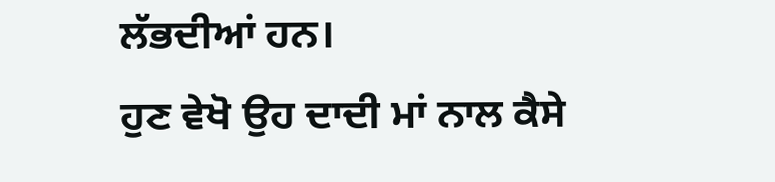ਲੱਭਦੀਆਂ ਹਨ।
ਹੁਣ ਵੇਖੋ ਉਹ ਦਾਦੀ ਮਾਂ ਨਾਲ ਕੈਸੇ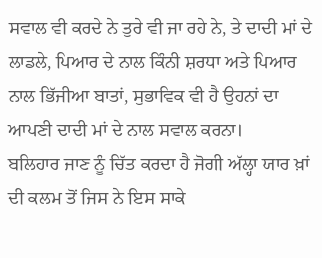ਸਵਾਲ ਵੀ ਕਰਦੇ ਨੇ ਤੁਰੇ ਵੀ ਜਾ ਰਹੇ ਨੇ, ਤੇ ਦਾਦੀ ਮਾਂ ਦੇ ਲਾਡਲੇ, ਪਿਆਰ ਦੇ ਨਾਲ ਕਿੰਨੀ ਸ਼ਰਧਾ ਅਤੇ ਪਿਆਰ ਨਾਲ ਭਿੱਜੀਆ ਬਾਤਾਂ, ਸੁਭਾਵਿਕ ਵੀ ਹੈ ਉਹਨਾਂ ਦਾ ਆਪਣੀ ਦਾਦੀ ਮਾਂ ਦੇ ਨਾਲ ਸਵਾਲ ਕਰਨਾ।
ਬਲਿਹਾਰ ਜਾਣ ਨੂੰ ਚਿੱਤ ਕਰਦਾ ਹੈ ਜੋਗੀ ਅੱਲ੍ਹਾ ਯਾਰ ਖ਼ਾਂ ਦੀ ਕਲਮ ਤੋਂ ਜਿਸ ਨੇ ਇਸ ਸਾਕੇ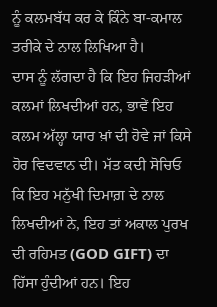ਨੂੰ ਕਲਮਬੱਧ ਕਰ ਕੇ ਕਿੰਨੇ ਬਾ-ਕਮਾਲ ਤਰੀਕੇ ਦੇ ਨਾਲ ਲਿਖਿਆ ਹੈ।
ਦਾਸ ਨੂੰ ਲੱਗਦਾ ਹੈ ਕਿ ਇਹ ਜਿਹੜੀਆਂ ਕਲਮਾਂ ਲਿਖਦੀਆਂ ਹਨ, ਭਾਵੇਂ ਇਹ ਕਲਮ ਅੱਲ੍ਹਾ ਯਾਰ ਖ਼ਾਂ ਦੀ ਹੋਵੇ ਜਾਂ ਕਿਸੇ ਹੋਰ ਵਿਦਵਾਨ ਦੀ। ਮੱਤ ਕਦੀ ਸੋਚਿਓ ਕਿ ਇਹ ਮਨੁੱਖੀ ਦਿਮਾਗ਼ ਦੇ ਨਾਲ ਲਿਖਦੀਆਂ ਨੇ, ਇਹ ਤਾਂ ਅਕਾਲ ਪੁਰਖ ਦੀ ਰਹਿਮਤ (GOD GIFT) ਦਾ ਹਿੱਸਾ ਹੁੰਦੀਆਂ ਹਨ। ਇਹ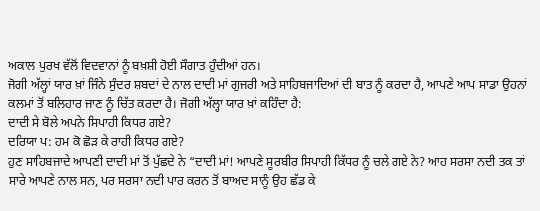ਅਕਾਲ ਪੁਰਖ ਵੱਲੋਂ ਵਿਦਵਾਨਾਂ ਨੂੰ ਬਖ਼ਸ਼ੀ ਹੋਈ ਸੌਗਾਤ ਹੁੰਦੀਆਂ ਹਨ।
ਜੋਗੀ ਅੱਲ੍ਹਾਂ ਯਾਰ ਖ਼ਾਂ ਜਿੰਨੇ ਸੁੰਦਰ ਸ਼ਬਦਾਂ ਦੇ ਨਾਲ ਦਾਦੀ ਮਾਂ ਗੁਜਰੀ ਅਤੇ ਸਾਹਿਬਜਾਦਿਆਂ ਦੀ ਬਾਤ ਨੂੰ ਕਰਦਾ ਹੈ, ਆਪਣੇ ਆਪ ਸਾਡਾ ਉਹਨਾਂ ਕਲਮਾਂ ਤੋਂ ਬਲਿਹਾਰ ਜਾਣ ਨੂੰ ਚਿੱਤ ਕਰਦਾ ਹੈ। ਜੋਗੀ ਅੱਲ੍ਹਾ ਯਾਰ ਖ਼ਾਂ ਕਹਿੰਦਾ ਹੈ:
ਦਾਦੀ ਸੇ ਬੋਲੇ ਅਪਨੇ ਸਿਪਾਹੀ ਕਿਧਰ ਗਏ?
ਦਰਿਯਾ ਪ: ਹਮ ਕੋ ਛੋੜ ਕੇ ਰਾਹੀ ਕਿਧਰ ਗਏ?
ਹੁਣ ਸਾਹਿਬਜਾਦੇ ਆਪਣੀ ਦਾਦੀ ਮਾਂ ਤੋਂ ਪੁੱਛਦੇ ਨੇ “ਦਾਦੀ ਮਾਂ! ਆਪਣੇ ਸੂਰਬੀਰ ਸਿਪਾਹੀ ਕਿੱਧਰ ਨੂੰ ਚਲੇ ਗਏ ਨੇ? ਆਹ ਸਰਸਾ ਨਦੀ ਤਕ ਤਾਂ ਸਾਰੇ ਆਪਣੇ ਨਾਲ ਸਨ, ਪਰ ਸਰਸਾ ਨਦੀ ਪਾਰ ਕਰਨ ਤੋਂ ਬਾਅਦ ਸਾਨੂੰ ਉਹ ਛੱਡ ਕੇ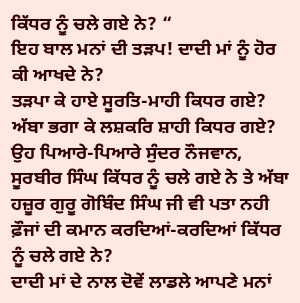ਕਿੱਧਰ ਨੂੰ ਚਲੇ ਗਏ ਨੇ? “
ਇਹ ਬਾਲ ਮਨਾਂ ਦੀ ਤੜਪ! ਦਾਦੀ ਮਾਂ ਨੂੰ ਹੋਰ ਕੀ ਆਖਦੇ ਨੇ?
ਤੜਪਾ ਕੇ ਹਾਏ ਸੂਰਤਿ-ਮਾਹੀ ਕਿਧਰ ਗਏ?
ਅੱਬਾ ਭਗਾ ਕੇ ਲਸ਼ਕਰਿ ਸ਼ਾਹੀ ਕਿਧਰ ਗਏ?
ਉਹ ਪਿਆਰੇ-ਪਿਆਰੇ ਸੁੰਦਰ ਨੌਜਵਾਨ, ਸੂਰਬੀਰ ਸਿੰਘ ਕਿੱਧਰ ਨੂੰ ਚਲੇ ਗਏ ਨੇ ਤੇ ਅੱਬਾ ਹਜ਼ੂਰ ਗੁਰੂ ਗੋਬਿੰਦ ਸਿੰਘ ਜੀ ਵੀ ਪਤਾ ਨਹੀ ਫ਼ੌਜਾਂ ਦੀ ਕਮਾਨ ਕਰਦਿਆਂ-ਕਰਦਿਆਂ ਕਿੱਧਰ ਨੂੰ ਚਲੇ ਗਏ ਨੇ?
ਦਾਦੀ ਮਾਂ ਦੇ ਨਾਲ ਦੋਵੇਂ ਲਾਡਲੇ ਆਪਣੇ ਮਨਾਂ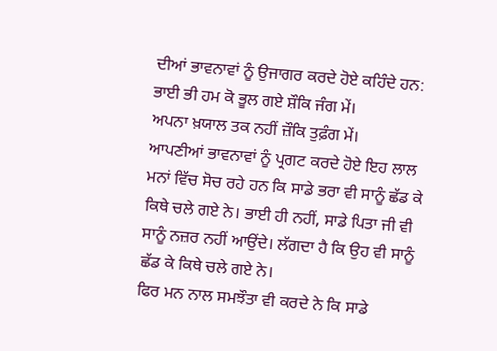ਦੀਆਂ ਭਾਵਨਾਵਾਂ ਨੂੰ ਉਜਾਗਰ ਕਰਦੇ ਹੋਏ ਕਹਿੰਦੇ ਹਨ:
ਭਾਈ ਭੀ ਹਮ ਕੋ ਭੂਲ ਗਏ ਸ਼ੌਕਿ ਜੰਗ ਮੇਂ।
ਅਪਨਾ ਖ਼ਯਾਲ ਤਕ ਨਹੀਂ ਜ਼ੌਕਿ ਤੁਫ਼ੰਗ ਮੇਂ।
ਆਪਣੀਆਂ ਭਾਵਨਾਵਾਂ ਨੂੰ ਪ੍ਰਗਟ ਕਰਦੇ ਹੋਏ ਇਹ ਲਾਲ ਮਨਾਂ ਵਿੱਚ ਸੋਚ ਰਹੇ ਹਨ ਕਿ ਸਾਡੇ ਭਰਾ ਵੀ ਸਾਨੂੰ ਛੱਡ ਕੇ ਕਿਥੇ ਚਲੇ ਗਏ ਨੇ। ਭਾਈ ਹੀ ਨਹੀਂ, ਸਾਡੇ ਪਿਤਾ ਜੀ ਵੀ ਸਾਨੂੰ ਨਜ਼ਰ ਨਹੀਂ ਆਉਂਦੇ। ਲੱਗਦਾ ਹੈ ਕਿ ਉਹ ਵੀ ਸਾਨੂੰ ਛੱਡ ਕੇ ਕਿਥੇ ਚਲੇ ਗਏ ਨੇ।
ਫਿਰ ਮਨ ਨਾਲ ਸਮਝੌਤਾ ਵੀ ਕਰਦੇ ਨੇ ਕਿ ਸਾਡੇ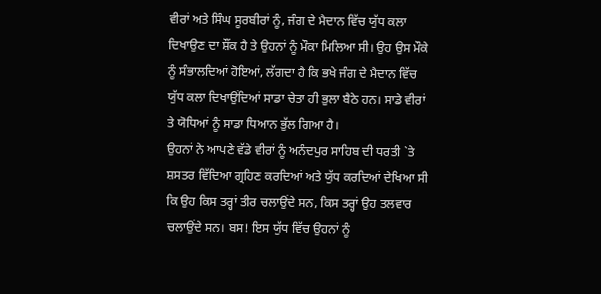ਵੀਰਾਂ ਅਤੇ ਸਿੰਘ ਸੂਰਬੀਰਾਂ ਨੂੰ, ਜੰਗ ਦੇ ਮੈਦਾਨ ਵਿੱਚ ਯੁੱਧ ਕਲਾ ਦਿਖਾਉਣ ਦਾ ਸ਼ੌਂਕ ਹੈ ਤੇ ਉਹਨਾਂ ਨੂੰ ਮੌਕਾ ਮਿਲਿਆ ਸੀ। ਉਹ ਉਸ ਮੌਕੇ ਨੂੰ ਸੰਭਾਲਦਿਆਂ ਹੋਇਆਂ, ਲੱਗਦਾ ਹੈ ਕਿ ਭਖੇ ਜੰਗ ਦੇ ਮੈਦਾਨ ਵਿੱਚ ਯੁੱਧ ਕਲਾ ਦਿਖਾਉਂਦਿਆਂ ਸਾਡਾ ਚੇਤਾ ਹੀ ਭੁਲਾ ਬੈਠੇ ਹਨ। ਸਾਡੇ ਵੀਰਾਂ ਤੇ ਯੋਧਿਆਂ ਨੂੰ ਸਾਡਾ ਧਿਆਨ ਭੁੱਲ ਗਿਆ ਹੈ।
ਉਹਨਾਂ ਨੇ ਆਪਣੇ ਵੱਡੇ ਵੀਰਾਂ ਨੂੰ ਅਨੰਦਪੁਰ ਸਾਹਿਬ ਦੀ ਧਰਤੀ `ਤੇ ਸ਼ਸਤਰ ਵਿੱਦਿਆ ਗ੍ਰਹਿਣ ਕਰਦਿਆਂ ਅਤੇ ਯੁੱਧ ਕਰਦਿਆਂ ਦੇਖਿਆ ਸੀ ਕਿ ਉਹ ਕਿਸ ਤਰ੍ਹਾਂ ਤੀਰ ਚਲਾਉਂਦੇ ਸਨ, ਕਿਸ ਤਰ੍ਹਾਂ ਉਹ ਤਲਵਾਰ ਚਲਾਉਂਦੇ ਸਨ। ਬਸ! ਇਸ ਯੁੱਧ ਵਿੱਚ ਉਹਨਾਂ ਨੂੰ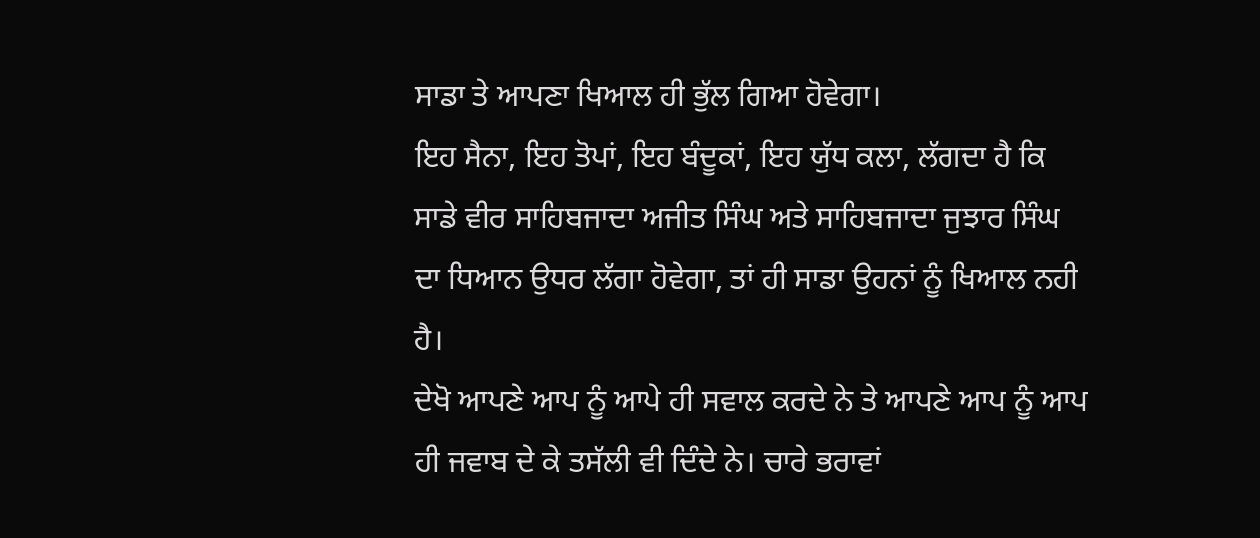ਸਾਡਾ ਤੇ ਆਪਣਾ ਖਿਆਲ ਹੀ ਭੁੱਲ ਗਿਆ ਹੋਵੇਗਾ।
ਇਹ ਸੈਨਾ, ਇਹ ਤੋਪਾਂ, ਇਹ ਬੰਦੂਕਾਂ, ਇਹ ਯੁੱਧ ਕਲਾ, ਲੱਗਦਾ ਹੈ ਕਿ ਸਾਡੇ ਵੀਰ ਸਾਹਿਬਜਾਦਾ ਅਜੀਤ ਸਿੰਘ ਅਤੇ ਸਾਹਿਬਜਾਦਾ ਜੁਝਾਰ ਸਿੰਘ ਦਾ ਧਿਆਨ ਉਧਰ ਲੱਗਾ ਹੋਵੇਗਾ, ਤਾਂ ਹੀ ਸਾਡਾ ਉਹਨਾਂ ਨੂੰ ਖਿਆਲ ਨਹੀ ਹੈ।
ਦੇਖੋ ਆਪਣੇ ਆਪ ਨੂੰ ਆਪੇ ਹੀ ਸਵਾਲ ਕਰਦੇ ਨੇ ਤੇ ਆਪਣੇ ਆਪ ਨੂੰ ਆਪ ਹੀ ਜਵਾਬ ਦੇ ਕੇ ਤਸੱਲੀ ਵੀ ਦਿੰਦੇ ਨੇ। ਚਾਰੇ ਭਰਾਵਾਂ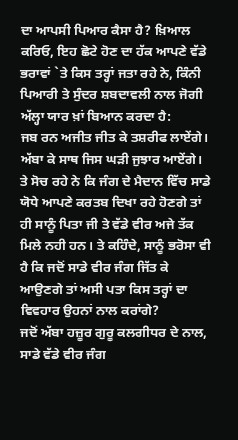ਦਾ ਆਪਸੀ ਪਿਆਰ ਕੈਸਾ ਹੈ? ਖ਼ਿਆਲ ਕਰਿਓ, ਇਹ ਛੋਟੇ ਹੋਣ ਦਾ ਹੱਕ ਆਪਣੇ ਵੱਡੇ ਭਰਾਵਾਂ `ਤੇ ਕਿਸ ਤਰ੍ਹਾਂ ਜਤਾ ਰਹੇ ਨੇ, ਕਿੰਨੀ ਪਿਆਰੀ ਤੇ ਸੁੰਦਰ ਸ਼ਬਦਾਵਲੀ ਨਾਲ ਜੋਗੀ ਅੱਲ੍ਹਾ ਯਾਰ ਖ਼ਾਂ ਬਿਆਨ ਕਰਦਾ ਹੈ:
ਜਬ ਰਨ ਅਜੀਤ ਜੀਤ ਕੇ ਤਸ਼ਰੀਫ ਲਾਏਂਗੇ।
ਅੱਬਾ ਕੇ ਸਾਥ ਜਿਸ ਘੜੀ ਜੁਝਾਰ ਆਏਂਗੇ।
ਤੇ ਸੋਚ ਰਹੇ ਨੇ ਕਿ ਜੰਗ ਦੇ ਮੈਦਾਨ ਵਿੱਚ ਸਾਡੇ ਯੋਧੇ ਆਪਣੇ ਕਰਤਬ ਦਿਖਾ ਰਹੇ ਹੋਣਗੇ ਤਾਂ ਹੀ ਸਾਨੂੰ ਪਿਤਾ ਜੀ ਤੇ ਵੱਡੇ ਵੀਰ ਅਜੇ ਤੱਕ ਮਿਲੇ ਨਹੀ ਹਨ। ਤੇ ਕਹਿੰਦੇ, ਸਾਨੂੰ ਭਰੋਸਾ ਵੀ ਹੈ ਕਿ ਜਦੋਂ ਸਾਡੇ ਵੀਰ ਜੰਗ ਜਿੱਤ ਕੇ ਆਉਣਗੇ ਤਾਂ ਅਸੀ ਪਤਾ ਕਿਸ ਤਰ੍ਹਾਂ ਦਾ ਵਿਵਹਾਰ ਉਹਨਾਂ ਨਾਲ ਕਰਾਂਗੇ?
ਜਦੋਂ ਅੱਬਾ ਹਜ਼ੂਰ ਗੁਰੂ ਕਲਗੀਧਰ ਦੇ ਨਾਲ, ਸਾਡੇ ਵੱਡੇ ਵੀਰ ਜੰਗ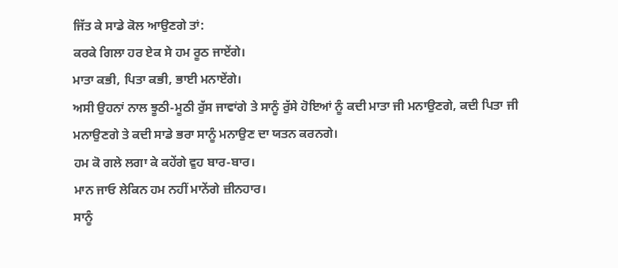ਜਿੱਤ ਕੇ ਸਾਡੇ ਕੋਲ ਆਉਣਗੇ ਤਾਂ:
ਕਰਕੇ ਗਿਲਾ ਹਰ ਏਕ ਸੇ ਹਮ ਰੂਠ ਜਾਏਂਗੇ।
ਮਾਤਾ ਕਭੀ, ਪਿਤਾ ਕਭੀ, ਭਾਈ ਮਨਾਏਂਗੇ।
ਅਸੀ ਉਹਨਾਂ ਨਾਲ ਝੂਠੀ-ਮੂਠੀ ਰੁੱਸ ਜਾਵਾਂਗੇ ਤੇ ਸਾਨੂੰ ਰੁੱਸੇ ਹੋਇਆਂ ਨੂੰ ਕਦੀ ਮਾਤਾ ਜੀ ਮਨਾਉਣਗੇ, ਕਦੀ ਪਿਤਾ ਜੀ ਮਨਾਉਣਗੇ ਤੇ ਕਦੀ ਸਾਡੇ ਭਰਾ ਸਾਨੂੰ ਮਨਾਉਣ ਦਾ ਯਤਨ ਕਰਨਗੇ।
ਹਮ ਕੋ ਗਲੇ ਲਗਾ ਕੇ ਕਹੇਂਗੇ ਵੁਹ ਬਾਰ-ਬਾਰ।
ਮਾਨ ਜਾਓ ਲੇਕਿਨ ਹਮ ਨਹੀਂ ਮਾਨੇਂਗੇ ਜ਼ੀਨਹਾਰ।
ਸਾਨੂੰ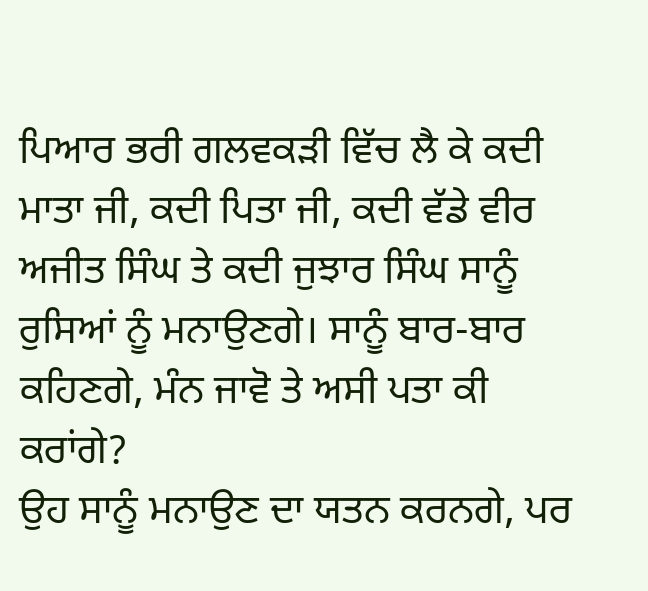ਪਿਆਰ ਭਰੀ ਗਲਵਕੜੀ ਵਿੱਚ ਲੈ ਕੇ ਕਦੀ ਮਾਤਾ ਜੀ, ਕਦੀ ਪਿਤਾ ਜੀ, ਕਦੀ ਵੱਡੇ ਵੀਰ ਅਜੀਤ ਸਿੰਘ ਤੇ ਕਦੀ ਜੁਝਾਰ ਸਿੰਘ ਸਾਨੂੰ ਰੁਸਿਆਂ ਨੂੰ ਮਨਾਉਣਗੇ। ਸਾਨੂੰ ਬਾਰ-ਬਾਰ ਕਹਿਣਗੇ, ਮੰਨ ਜਾਵੋ ਤੇ ਅਸੀ ਪਤਾ ਕੀ ਕਰਾਂਗੇ?
ਉਹ ਸਾਨੂੰ ਮਨਾਉਣ ਦਾ ਯਤਨ ਕਰਨਗੇ, ਪਰ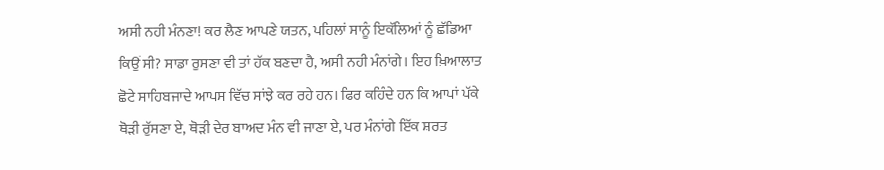ਅਸੀ ਨਹੀ ਮੰਨਣਾ! ਕਰ ਲੈਣ ਆਪਣੇ ਯਤਨ, ਪਹਿਲਾਂ ਸਾਨੂੰ ਇਕੱਲਿਆਂ ਨੂੰ ਛੱਡਿਆ ਕਿਉਂ ਸੀ? ਸਾਡਾ ਰੁਸਣਾ ਵੀ ਤਾਂ ਹੱਕ ਬਣਦਾ ਹੈ, ਅਸੀ ਨਹੀ ਮੰਨਾਂਗੇ। ਇਹ ਖ਼ਿਆਲਾਤ ਛੋਟੇ ਸਾਹਿਬਜਾਦੇ ਆਪਸ ਵਿੱਚ ਸਾਂਝੇ ਕਰ ਰਹੇ ਹਨ। ਫਿਰ ਕਹਿੰਦੇ ਹਨ ਕਿ ਆਪਾਂ ਪੱਕੇ ਥੋੜੀ ਰੁੱਸਣਾ ਏ, ਥੋੜੀ ਦੇਰ ਬਾਅਦ ਮੰਨ ਵੀ ਜਾਣਾ ਏ, ਪਰ ਮੰਨਾਂਗੇ ਇੱਕ ਸ਼ਰਤ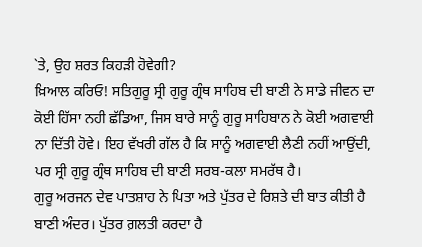`ਤੇ, ਉਹ ਸ਼ਰਤ ਕਿਹੜੀ ਹੋਵੇਗੀ?
ਖ਼ਿਆਲ ਕਰਿਓ! ਸਤਿਗੁਰੂ ਸ੍ਰੀ ਗੁਰੂ ਗ੍ਰੰਥ ਸਾਹਿਬ ਦੀ ਬਾਣੀ ਨੇ ਸਾਡੇ ਜੀਵਨ ਦਾ ਕੋਈ ਹਿੱਸਾ ਨਹੀ ਛੱਡਿਆ, ਜਿਸ ਬਾਰੇ ਸਾਨੂੰ ਗੁਰੂ ਸਾਹਿਬਾਨ ਨੇ ਕੋਈ ਅਗਵਾਈ ਨਾ ਦਿੱਤੀ ਹੋਵੇ। ਇਹ ਵੱਖਰੀ ਗੱਲ ਹੈ ਕਿ ਸਾਨੂੰ ਅਗਵਾਈ ਲੈਣੀ ਨਹੀਂ ਆਉਂਦੀ, ਪਰ ਸ੍ਰੀ ਗੁਰੂ ਗ੍ਰੰਥ ਸਾਹਿਬ ਦੀ ਬਾਣੀ ਸਰਬ-ਕਲਾ ਸਮਰੱਥ ਹੈ।
ਗੁਰੂ ਅਰਜਨ ਦੇਵ ਪਾਤਸ਼ਾਹ ਨੇ ਪਿਤਾ ਅਤੇ ਪੁੱਤਰ ਦੇ ਰਿਸ਼ਤੇ ਦੀ ਬਾਤ ਕੀਤੀ ਹੈ ਬਾਣੀ ਅੰਦਰ। ਪੁੱਤਰ ਗ਼ਲਤੀ ਕਰਦਾ ਹੈ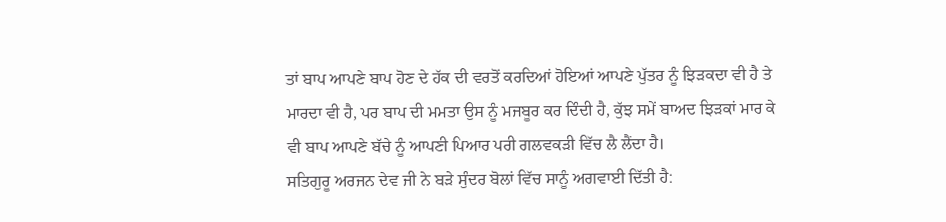ਤਾਂ ਬਾਪ ਆਪਣੇ ਬਾਪ ਹੋਣ ਦੇ ਹੱਕ ਦੀ ਵਰਤੋਂ ਕਰਦਿਆਂ ਹੋਇਆਂ ਆਪਣੇ ਪੁੱਤਰ ਨੂੰ ਝਿੜਕਦਾ ਵੀ ਹੈ ਤੇ ਮਾਰਦਾ ਵੀ ਹੈ, ਪਰ ਬਾਪ ਦੀ ਮਮਤਾ ਉਸ ਨੂੰ ਮਜਬੂਰ ਕਰ ਦਿੰਦੀ ਹੈ, ਕੁੱਝ ਸਮੇਂ ਬਾਅਦ ਝਿੜਕਾਂ ਮਾਰ ਕੇ ਵੀ ਬਾਪ ਆਪਣੇ ਬੱਚੇ ਨੂੰ ਆਪਣੀ ਪਿਆਰ ਪਰੀ ਗਲਵਕੜੀ ਵਿੱਚ ਲੈ ਲੈਂਦਾ ਹੈ।
ਸਤਿਗੁਰੂ ਅਰਜਨ ਦੇਵ ਜੀ ਨੇ ਬੜੇ ਸੁੰਦਰ ਬੋਲਾਂ ਵਿੱਚ ਸਾਨੂੰ ਅਗਵਾਈ ਦਿੱਤੀ ਹੈ: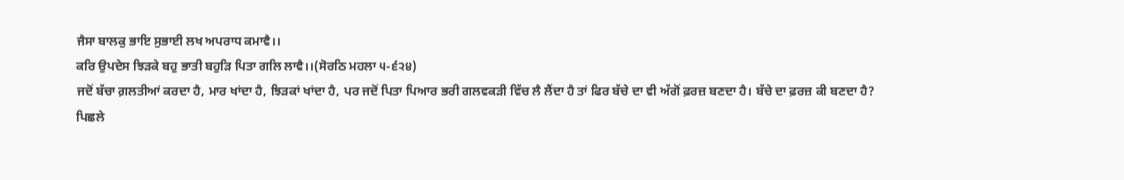ਜੈਸਾ ਬਾਲਕੁ ਭਾਇ ਸੁਭਾਈ ਲਖ ਅਪਰਾਧ ਕਮਾਵੈ।।
ਕਰਿ ਉਪਦੇਸ ਝਿੜਕੇ ਬਹੁ ਭਾਤੀ ਬਹੁੜਿ ਪਿਤਾ ਗਲਿ ਲਾਵੈ।।(ਸੋਰਠਿ ਮਹਲਾ ੫-੬੨੪)
ਜਦੋਂ ਬੱਚਾ ਗ਼ਲਤੀਆਂ ਕਰਦਾ ਹੈ, ਮਾਰ ਖਾਂਦਾ ਹੈ, ਝਿੜਕਾਂ ਖਾਂਦਾ ਹੈ, ਪਰ ਜਦੋਂ ਪਿਤਾ ਪਿਆਰ ਭਰੀ ਗਲਵਕੜੀ ਵਿੱਚ ਲੈ ਲੈਂਦਾ ਹੈ ਤਾਂ ਫਿਰ ਬੱਚੇ ਦਾ ਵੀ ਅੱਗੋਂ ਫ਼ਰਜ਼ ਬਣਦਾ ਹੈ। ਬੱਚੇ ਦਾ ਫ਼ਰਜ਼ ਕੀ ਬਣਦਾ ਹੈ?
ਪਿਛਲੇ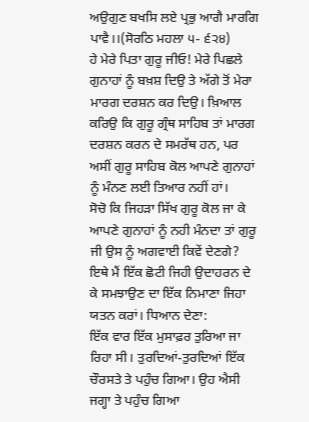ਅਉਗੁਣ ਬਖਸਿ ਲਏ ਪ੍ਰਭੁ ਆਗੈ ਮਾਰਗਿ ਪਾਵੈ।।(ਸੋਰਠਿ ਮਹਲਾ ੫- ੬੨੪)
ਹੇ ਮੇਰੇ ਪਿਤਾ ਗੁਰੂ ਜੀਓ! ਮੇਰੇ ਪਿਛਲੇ ਗੁਨਾਹਾਂ ਨੂੰ ਬਖ਼ਸ਼ ਦਿਉ ਤੇ ਅੱਗੇ ਤੋਂ ਮੇਰਾ ਮਾਰਗ ਦਰਸ਼ਨ ਕਰ ਦਿਉ। ਖ਼ਿਆਲ ਕਰਿਉ ਕਿ ਗੁਰੂ ਗ੍ਰੰਥ ਸਾਹਿਬ ਤਾਂ ਮਾਰਗ ਦਰਸ਼ਨ ਕਰਨ ਦੇ ਸਮਰੱਥ ਹਨ, ਪਰ ਅਸੀਂ ਗੁਰੂ ਸਾਹਿਬ ਕੋਲ ਆਪਣੇ ਗੁਨਾਹਾਂ ਨੂੰ ਮੰਨਣ ਲਈ ਤਿਆਰ ਨਹੀਂ ਹਾਂ।
ਸੋਚੋ ਕਿ ਜਿਹੜਾ ਸਿੱਖ ਗੁਰੂ ਕੋਲ ਜਾ ਕੇ ਆਪਣੇ ਗੁਨਾਹਾਂ ਨੂੰ ਨਹੀ ਮੰਨਦਾ ਤਾਂ ਗੁਰੂ ਜੀ ਉਸ ਨੂੰ ਅਗਵਾਈ ਕਿਵੇਂ ਦੇਣਗੇ? ਇਥੇ ਮੈਂ ਇੱਕ ਛੋਟੀ ਜਿਹੀ ਉਦਾਹਰਨ ਦੇ ਕੇ ਸਮਝਾਉਣ ਦਾ ਇੱਕ ਨਿਮਾਣਾ ਜਿਹਾ ਯਤਨ ਕਰਾਂ। ਧਿਆਨ ਦੇਣਾ:
ਇੱਕ ਵਾਰ ਇੱਕ ਮੁਸਾਫ਼ਰ ਤੁਰਿਆ ਜਾ ਰਿਹਾ ਸੀ। ਤੁਰਦਿਆਂ-ਤੁਰਦਿਆਂ ਇੱਕ ਚੌਰਸਤੇ ਤੇ ਪਹੁੰਚ ਗਿਆ। ਉਹ ਐਸੀ ਜਗ੍ਹਾ ਤੇ ਪਹੁੰਚ ਗਿਆ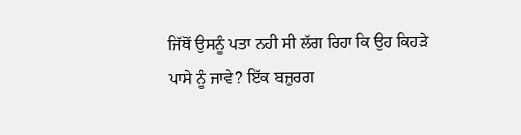ਜਿੱਥੋਂ ਉਸਨੂੰ ਪਤਾ ਨਹੀ ਸੀ ਲੱਗ ਰਿਹਾ ਕਿ ਉਹ ਕਿਹੜੇ ਪਾਸੇ ਨੂੰ ਜਾਵੇ? ਇੱਕ ਬਜ਼ੁਰਗ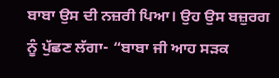ਬਾਬਾ ਉਸ ਦੀ ਨਜ਼ਰੀ ਪਿਆ। ਉਹ ਉਸ ਬਜ਼ੁਰਗ ਨੂੰ ਪੁੱਛਣ ਲੱਗਾ- “ਬਾਬਾ ਜੀ ਆਹ ਸੜਕ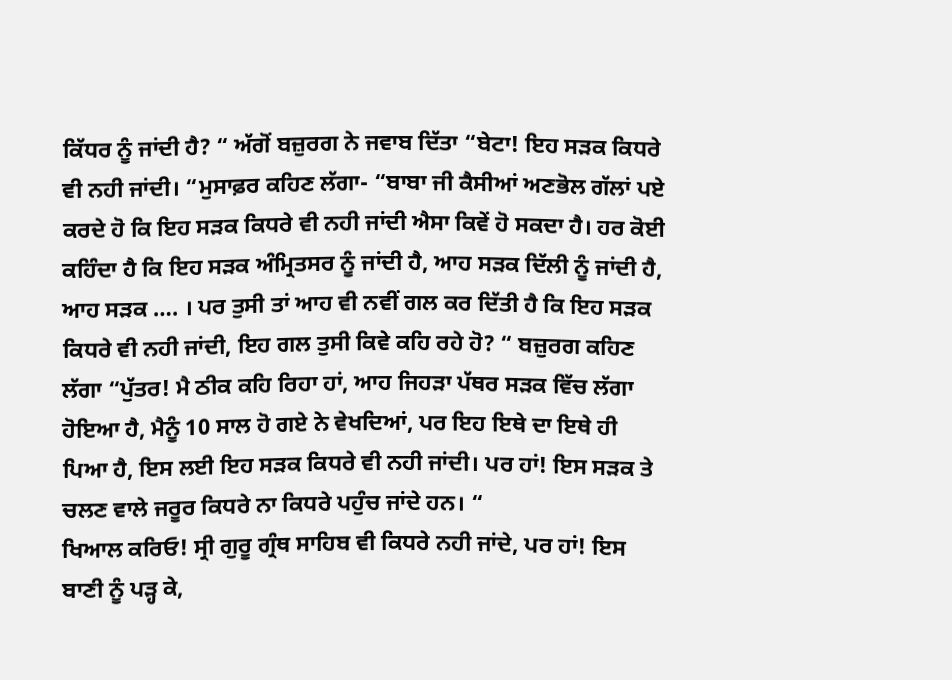ਕਿੱਧਰ ਨੂੰ ਜਾਂਦੀ ਹੈ? “ ਅੱਗੋਂ ਬਜ਼ੁਰਗ ਨੇ ਜਵਾਬ ਦਿੱਤਾ “ਬੇਟਾ! ਇਹ ਸੜਕ ਕਿਧਰੇ ਵੀ ਨਹੀ ਜਾਂਦੀ। “ਮੁਸਾਫ਼ਰ ਕਹਿਣ ਲੱਗਾ- “ਬਾਬਾ ਜੀ ਕੈਸੀਆਂ ਅਣਭੋਲ ਗੱਲਾਂ ਪਏ ਕਰਦੇ ਹੋ ਕਿ ਇਹ ਸੜਕ ਕਿਧਰੇ ਵੀ ਨਹੀ ਜਾਂਦੀ ਐਸਾ ਕਿਵੇਂ ਹੋ ਸਕਦਾ ਹੈ। ਹਰ ਕੋਈ ਕਹਿੰਦਾ ਹੈ ਕਿ ਇਹ ਸੜਕ ਅੰਮ੍ਰਿਤਸਰ ਨੂੰ ਜਾਂਦੀ ਹੈ, ਆਹ ਸੜਕ ਦਿੱਲੀ ਨੂੰ ਜਾਂਦੀ ਹੈ, ਆਹ ਸੜਕ …. । ਪਰ ਤੁਸੀ ਤਾਂ ਆਹ ਵੀ ਨਵੀਂ ਗਲ ਕਰ ਦਿੱਤੀ ਹੈ ਕਿ ਇਹ ਸੜਕ ਕਿਧਰੇ ਵੀ ਨਹੀ ਜਾਂਦੀ, ਇਹ ਗਲ ਤੁਸੀ ਕਿਵੇ ਕਹਿ ਰਹੇ ਹੋ? “ ਬਜ਼ੁਰਗ ਕਹਿਣ ਲੱਗਾ “ਪੁੱਤਰ! ਮੈ ਠੀਕ ਕਹਿ ਰਿਹਾ ਹਾਂ, ਆਹ ਜਿਹੜਾ ਪੱਥਰ ਸੜਕ ਵਿੱਚ ਲੱਗਾ ਹੋਇਆ ਹੈ, ਮੈਨੂੰ 10 ਸਾਲ ਹੋ ਗਏ ਨੇ ਵੇਖਦਿਆਂ, ਪਰ ਇਹ ਇਥੇ ਦਾ ਇਥੇ ਹੀ ਪਿਆ ਹੈ, ਇਸ ਲਈ ਇਹ ਸੜਕ ਕਿਧਰੇ ਵੀ ਨਹੀ ਜਾਂਦੀ। ਪਰ ਹਾਂ! ਇਸ ਸੜਕ ਤੇ ਚਲਣ ਵਾਲੇ ਜਰੂਰ ਕਿਧਰੇ ਨਾ ਕਿਧਰੇ ਪਹੁੰਚ ਜਾਂਦੇ ਹਨ। “
ਖਿਆਲ ਕਰਿਓ! ਸ੍ਰੀ ਗੁਰੂ ਗ੍ਰੰਥ ਸਾਹਿਬ ਵੀ ਕਿਧਰੇ ਨਹੀ ਜਾਂਦੇ, ਪਰ ਹਾਂ! ਇਸ ਬਾਣੀ ਨੂੰ ਪੜ੍ਹ ਕੇ,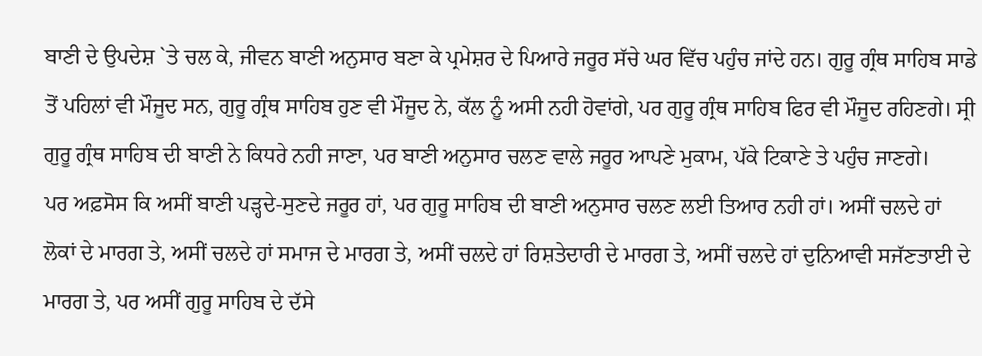ਬਾਣੀ ਦੇ ਉਪਦੇਸ਼ `ਤੇ ਚਲ ਕੇ, ਜੀਵਨ ਬਾਣੀ ਅਨੁਸਾਰ ਬਣਾ ਕੇ ਪ੍ਰਮੇਸ਼ਰ ਦੇ ਪਿਆਰੇ ਜਰੂਰ ਸੱਚੇ ਘਰ ਵਿੱਚ ਪਹੁੰਚ ਜਾਂਦੇ ਹਨ। ਗੁਰੂ ਗ੍ਰੰਥ ਸਾਹਿਬ ਸਾਡੇ ਤੋਂ ਪਹਿਲਾਂ ਵੀ ਮੌਜੂਦ ਸਨ, ਗੁਰੂ ਗ੍ਰੰਥ ਸਾਹਿਬ ਹੁਣ ਵੀ ਮੌਜੂਦ ਨੇ, ਕੱਲ ਨੂੰ ਅਸੀ ਨਹੀ ਹੋਵਾਂਗੇ, ਪਰ ਗੁਰੂ ਗ੍ਰੰਥ ਸਾਹਿਬ ਫਿਰ ਵੀ ਮੌਜੂਦ ਰਹਿਣਗੇ। ਸ੍ਰੀ ਗੁਰੂ ਗ੍ਰੰਥ ਸਾਹਿਬ ਦੀ ਬਾਣੀ ਨੇ ਕਿਧਰੇ ਨਹੀ ਜਾਣਾ, ਪਰ ਬਾਣੀ ਅਨੁਸਾਰ ਚਲਣ ਵਾਲੇ ਜਰੂਰ ਆਪਣੇ ਮੁਕਾਮ, ਪੱਕੇ ਟਿਕਾਣੇ ਤੇ ਪਹੁੰਚ ਜਾਣਗੇ।
ਪਰ ਅਫ਼ਸੋਸ ਕਿ ਅਸੀਂ ਬਾਣੀ ਪੜ੍ਹਦੇ-ਸੁਣਦੇ ਜਰੂਰ ਹਾਂ, ਪਰ ਗੁਰੂ ਸਾਹਿਬ ਦੀ ਬਾਣੀ ਅਨੁਸਾਰ ਚਲਣ ਲਈ ਤਿਆਰ ਨਹੀ ਹਾਂ। ਅਸੀਂ ਚਲਦੇ ਹਾਂ ਲੋਕਾਂ ਦੇ ਮਾਰਗ ਤੇ, ਅਸੀਂ ਚਲਦੇ ਹਾਂ ਸਮਾਜ ਦੇ ਮਾਰਗ ਤੇ, ਅਸੀਂ ਚਲਦੇ ਹਾਂ ਰਿਸ਼ਤੇਦਾਰੀ ਦੇ ਮਾਰਗ ਤੇ, ਅਸੀਂ ਚਲਦੇ ਹਾਂ ਦੁਨਿਆਵੀ ਸਜੱਣਤਾਈ ਦੇ ਮਾਰਗ ਤੇ, ਪਰ ਅਸੀਂ ਗੁਰੂ ਸਾਹਿਬ ਦੇ ਦੱਸੇ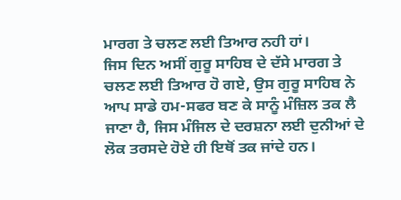ਮਾਰਗ ਤੇ ਚਲਣ ਲਈ ਤਿਆਰ ਨਹੀ ਹਾਂ।
ਜਿਸ ਦਿਨ ਅਸੀਂ ਗੁਰੂ ਸਾਹਿਬ ਦੇ ਦੱਸੇ ਮਾਰਗ ਤੇ ਚਲਣ ਲਈ ਤਿਆਰ ਹੋ ਗਏ, ਉਸ ਗੁਰੂ ਸਾਹਿਬ ਨੇ ਆਪ ਸਾਡੇ ਹਮ-ਸਫਰ ਬਣ ਕੇ ਸਾਨੂੰ ਮੰਜ਼ਿਲ ਤਕ ਲੈ ਜਾਣਾ ਹੈ, ਜਿਸ ਮੰਜਿਲ ਦੇ ਦਰਸ਼ਨਾ ਲਈ ਦੁਨੀਆਂ ਦੇ ਲੋਕ ਤਰਸਦੇ ਹੋਏ ਹੀ ਇਥੋਂ ਤਕ ਜਾਂਦੇ ਹਨ।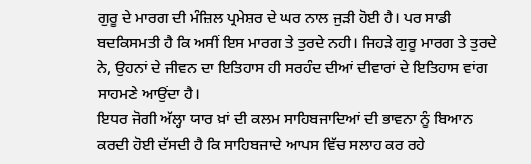ਗੁਰੂ ਦੇ ਮਾਰਗ ਦੀ ਮੰਜ਼ਿਲ ਪ੍ਰਮੇਸ਼ਰ ਦੇ ਘਰ ਨਾਲ ਜੁੜੀ ਹੋਈ ਹੈ। ਪਰ ਸਾਡੀ ਬਦਕਿਸਮਤੀ ਹੈ ਕਿ ਅਸੀਂ ਇਸ ਮਾਰਗ ਤੇ ਤੁਰਦੇ ਨਹੀ। ਜਿਹੜੇ ਗੁਰੂ ਮਾਰਗ ਤੇ ਤੁਰਦੇ ਨੇ, ਉਹਨਾਂ ਦੇ ਜੀਵਨ ਦਾ ਇਤਿਹਾਸ ਹੀ ਸਰਹੰਦ ਦੀਆਂ ਦੀਵਾਰਾਂ ਦੇ ਇਤਿਹਾਸ ਵਾਂਗ ਸਾਹਮਣੇ ਆਉਂਦਾ ਹੈ।
ਇਧਰ ਜੋਗੀ ਅੱਲ੍ਹਾ ਯਾਰ ਖ਼ਾਂ ਦੀ ਕਲਮ ਸਾਹਿਬਜਾਦਿਆਂ ਦੀ ਭਾਵਨਾ ਨੂੰ ਬਿਆਨ ਕਰਦੀ ਹੋਈ ਦੱਸਦੀ ਹੈ ਕਿ ਸਾਹਿਬਜਾਦੇ ਆਪਸ ਵਿੱਚ ਸਲਾਹ ਕਰ ਰਹੇ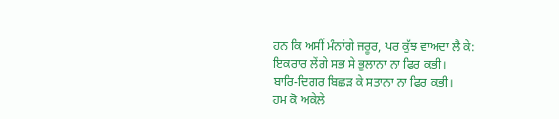ਹਨ ਕਿ ਅਸੀਂ ਮੰਨਾਂਗੇ ਜਰੂਰ, ਪਰ ਕੁੱਝ ਵਾਅਦਾ ਲੈ ਕੇ:
ਇਕਰਾਰ ਲੇਂਗੇ ਸਭ ਸੇ ਭੁਲਾਨਾ ਨਾ ਫਿਰ ਕਭੀ।
ਬਾਰਿ-ਦਿਗਰ ਬਿਛੜ ਕੇ ਸਤਾਨਾ ਨਾ ਫਿਰ ਕਭੀ।
ਹਮ ਕੋ ਅਕੇਲੇ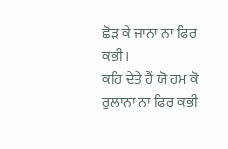ਛੋੜ ਕੇ ਜਾਨਾ ਨਾ ਫਿਰ ਕਭੀ।
ਕਹਿ ਦੇਤੇ ਹੈਂ ਯੋ ਹਮ ਕੋ ਰੁਲਾਨਾ ਨਾ ਫਿਰ ਕਭੀ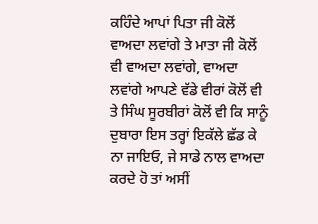ਕਹਿੰਦੇ ਆਪਾਂ ਪਿਤਾ ਜੀ ਕੋਲੋਂ ਵਾਅਦਾ ਲਵਾਂਗੇ ਤੇ ਮਾਤਾ ਜੀ ਕੋਲੋਂ ਵੀ ਵਾਅਦਾ ਲਵਾਂਗੇ, ਵਾਅਦਾ ਲਵਾਂਗੇ ਆਪਣੇ ਵੱਡੇ ਵੀਰਾਂ ਕੋਲੋਂ ਵੀ ਤੇ ਸਿੰਘ ਸੂਰਬੀਰਾਂ ਕੋਲੋਂ ਵੀ ਕਿ ਸਾਨੂੰ ਦੁਬਾਰਾ ਇਸ ਤਰ੍ਹਾਂ ਇਕੱਲੇ ਛੱਡ ਕੇ ਨਾ ਜਾਇਓ, ਜੇ ਸਾਡੇ ਨਾਲ ਵਾਅਦਾ ਕਰਦੇ ਹੋ ਤਾਂ ਅਸੀਂ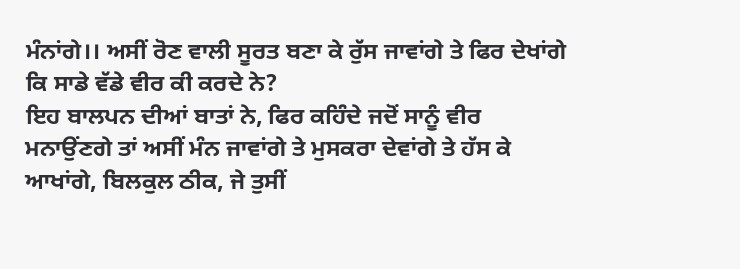ਮੰਨਾਂਗੇ।। ਅਸੀਂ ਰੋਣ ਵਾਲੀ ਸੂਰਤ ਬਣਾ ਕੇ ਰੁੱਸ ਜਾਵਾਂਗੇ ਤੇ ਫਿਰ ਦੇਖਾਂਗੇ ਕਿ ਸਾਡੇ ਵੱਡੇ ਵੀਰ ਕੀ ਕਰਦੇ ਨੇ?
ਇਹ ਬਾਲਪਨ ਦੀਆਂ ਬਾਤਾਂ ਨੇ, ਫਿਰ ਕਹਿੰਦੇ ਜਦੋਂ ਸਾਨੂੰ ਵੀਰ ਮਨਾਉਂਣਗੇ ਤਾਂ ਅਸੀਂ ਮੰਨ ਜਾਵਾਂਗੇ ਤੇ ਮੁਸਕਰਾ ਦੇਵਾਂਗੇ ਤੇ ਹੱਸ ਕੇ ਆਖਾਂਗੇ, ਬਿਲਕੁਲ ਠੀਕ, ਜੇ ਤੁਸੀਂ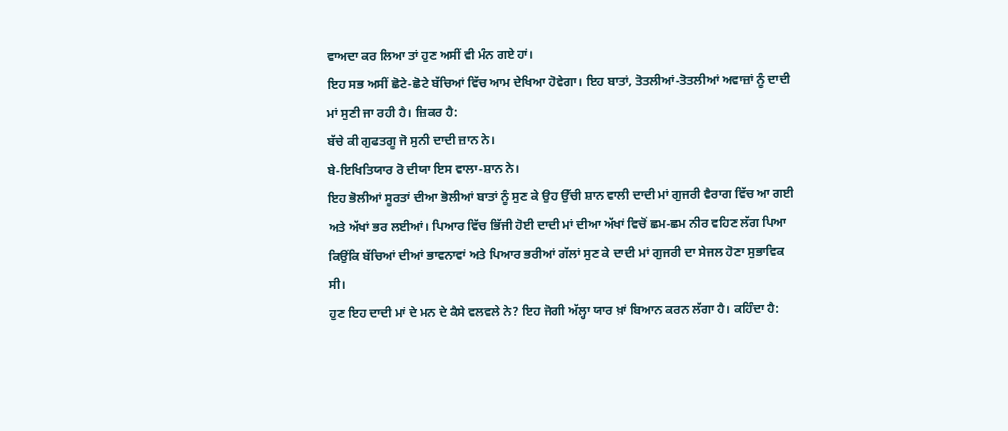ਵਾਅਦਾ ਕਰ ਲਿਆ ਤਾਂ ਹੁਣ ਅਸੀਂ ਵੀ ਮੰਨ ਗਏ ਹਾਂ।
ਇਹ ਸਭ ਅਸੀਂ ਛੋਟੇ-ਛੋਟੇ ਬੱਚਿਆਂ ਵਿੱਚ ਆਮ ਦੇਖਿਆ ਹੋਵੇਗਾ। ਇਹ ਬਾਤਾਂ, ਤੋਤਲੀਆਂ-ਤੋਤਲੀਆਂ ਅਵਾਜ਼ਾਂ ਨੂੰ ਦਾਦੀ ਮਾਂ ਸੁਣੀ ਜਾ ਰਹੀ ਹੈ। ਜ਼ਿਕਰ ਹੈ:
ਬੱਚੇ ਕੀ ਗੁਫਤਗੂ ਜੋ ਸੁਨੀ ਦਾਦੀ ਜ਼ਾਨ ਨੇ।
ਬੇ-ਇਖਿਤਿਯਾਰ ਰੋ ਦੀਯਾ ਇਸ ਵਾਲਾ-ਸ਼ਾਨ ਨੇ।
ਇਹ ਭੋਲੀਆਂ ਸੂਰਤਾਂ ਦੀਆ ਭੋਲੀਆਂ ਬਾਤਾਂ ਨੂੰ ਸੁਣ ਕੇ ਉਹ ਉੱਚੀ ਸ਼ਾਨ ਵਾਲੀ ਦਾਦੀ ਮਾਂ ਗੁਜਰੀ ਵੈਰਾਗ ਵਿੱਚ ਆ ਗਈ ਅਤੇ ਅੱਖਾਂ ਭਰ ਲਈਆਂ। ਪਿਆਰ ਵਿੱਚ ਭਿੱਜੀ ਹੋਈ ਦਾਦੀ ਮਾਂ ਦੀਆ ਅੱਖਾਂ ਵਿਚੋਂ ਛਮ-ਛਮ ਨੀਰ ਵਹਿਣ ਲੱਗ ਪਿਆ ਕਿਉਂਕਿ ਬੱਚਿਆਂ ਦੀਆਂ ਭਾਵਨਾਵਾਂ ਅਤੇ ਪਿਆਰ ਭਰੀਆਂ ਗੱਲਾਂ ਸੁਣ ਕੇ ਦਾਦੀ ਮਾਂ ਗੁਜਰੀ ਦਾ ਸੇਜਲ ਹੋਣਾ ਸੁਭਾਵਿਕ ਸੀ।
ਹੁਣ ਇਹ ਦਾਦੀ ਮਾਂ ਦੇ ਮਨ ਦੇ ਕੈਸੇ ਵਲਵਲੇ ਨੇ? ਇਹ ਜੋਗੀ ਅੱਲ੍ਹਾ ਯਾਰ ਖ਼ਾਂ ਬਿਆਨ ਕਰਨ ਲੱਗਾ ਹੈ। ਕਹਿੰਦਾ ਹੈ: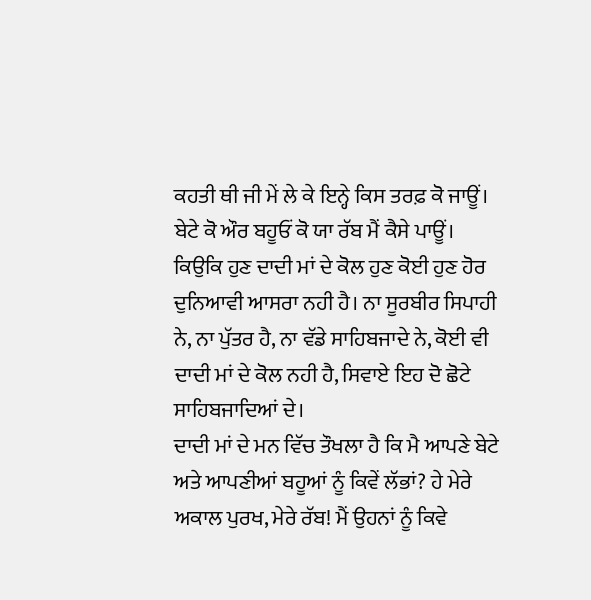ਕਹਤੀ ਥੀ ਜੀ ਮੇਂ ਲੇ ਕੇ ਇਨ੍ਹੇ ਕਿਸ ਤਰਫ਼ ਕੋ ਜਾਊਂ।
ਬੇਟੇ ਕੋ ਔਰ ਬਹੂਓਂ ਕੋ ਯਾ ਰੱਬ ਮੈਂ ਕੈਸੇ ਪਾਊਂ।
ਕਿਉਕਿ ਹੁਣ ਦਾਦੀ ਮਾਂ ਦੇ ਕੋਲ ਹੁਣ ਕੋਈ ਹੁਣ ਹੋਰ ਦੁਨਿਆਵੀ ਆਸਰਾ ਨਹੀ ਹੈ। ਨਾ ਸੂਰਬੀਰ ਸਿਪਾਹੀ ਨੇ, ਨਾ ਪੁੱਤਰ ਹੈ, ਨਾ ਵੱਡੇ ਸਾਹਿਬਜਾਦੇ ਨੇ, ਕੋਈ ਵੀ ਦਾਦੀ ਮਾਂ ਦੇ ਕੋਲ ਨਹੀ ਹੈ, ਸਿਵਾਏ ਇਹ ਦੋ ਛੋਟੇ ਸਾਹਿਬਜਾਦਿਆਂ ਦੇ।
ਦਾਦੀ ਮਾਂ ਦੇ ਮਨ ਵਿੱਚ ਤੌਖਲਾ ਹੈ ਕਿ ਮੈ ਆਪਣੇ ਬੇਟੇ ਅਤੇ ਆਪਣੀਆਂ ਬਹੂਆਂ ਨੂੰ ਕਿਵੇਂ ਲੱਭਾਂ? ਹੇ ਮੇਰੇ ਅਕਾਲ ਪੁਰਖ, ਮੇਰੇ ਰੱਬ! ਮੈਂ ਉਹਨਾਂ ਨੂੰ ਕਿਵੇ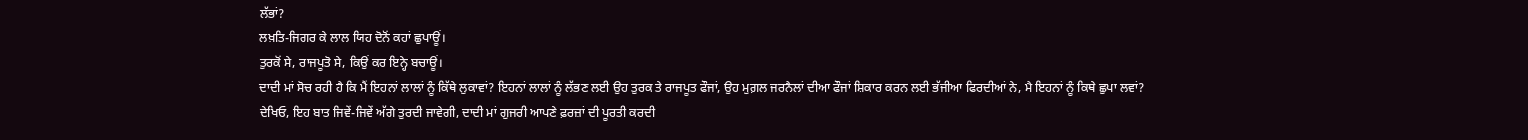ਲੱਭਾਂ?
ਲਖ਼ਤਿ-ਜਿਗਰ ਕੇ ਲਾਲ ਯਿਹ ਦੋਨੋਂ ਕਹਾਂ ਛੁਪਾਊਂ।
ਤੁਰਕੋਂ ਸੇ, ਰਾਜਪੂਤੋ ਸੇ, ਕਿਉਂ ਕਰ ਇਨ੍ਹੇ ਬਚਾਊਂ।
ਦਾਦੀ ਮਾਂ ਸੋਚ ਰਹੀ ਹੈ ਕਿ ਮੈਂ ਇਹਨਾਂ ਲਾਲਾਂ ਨੂੰ ਕਿੱਥੇ ਲੁਕਾਵਾਂ? ਇਹਨਾਂ ਲਾਲਾਂ ਨੂੰ ਲੱਭਣ ਲਈ ਉਹ ਤੁਰਕ ਤੇ ਰਾਜਪੂਤ ਫੌਜਾਂ, ਉਹ ਮੁਗ਼ਲ ਜਰਨੈਲਾਂ ਦੀਆ ਫੌਜਾਂ ਸ਼ਿਕਾਰ ਕਰਨ ਲਈ ਭੱਜੀਆ ਫਿਰਦੀਆਂ ਨੇ, ਮੈ ਇਹਨਾਂ ਨੂੰ ਕਿਥੇ ਛੁਪਾ ਲਵਾਂ?
ਦੇਖਿਓ, ਇਹ ਬਾਤ ਜਿਵੇਂ-ਜਿਵੇਂ ਅੱਗੇ ਤੁਰਦੀ ਜਾਵੇਗੀ, ਦਾਦੀ ਮਾਂ ਗੁਜਰੀ ਆਪਣੇ ਫ਼ਰਜ਼ਾਂ ਦੀ ਪੂਰਤੀ ਕਰਦੀ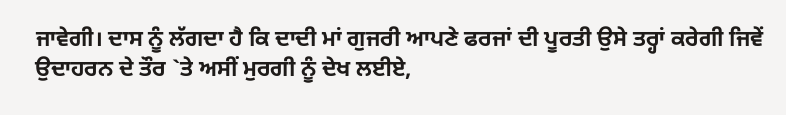ਜਾਵੇਗੀ। ਦਾਸ ਨੂੰ ਲੱਗਦਾ ਹੈ ਕਿ ਦਾਦੀ ਮਾਂ ਗੁਜਰੀ ਆਪਣੇ ਫਰਜਾਂ ਦੀ ਪੂਰਤੀ ਉਸੇ ਤਰ੍ਹਾਂ ਕਰੇਗੀ ਜਿਵੇਂ ਉਦਾਹਰਨ ਦੇ ਤੌਰ `ਤੇ ਅਸੀਂ ਮੁਰਗੀ ਨੂੰ ਦੇਖ ਲਈਏ,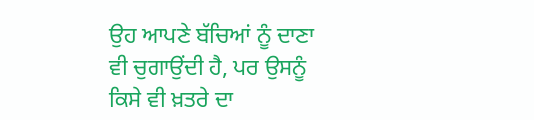ਉਹ ਆਪਣੇ ਬੱਚਿਆਂ ਨੂੰ ਦਾਣਾ ਵੀ ਚੁਗਾਉਂਦੀ ਹੈ, ਪਰ ਉਸਨੂੰ ਕਿਸੇ ਵੀ ਖ਼ਤਰੇ ਦਾ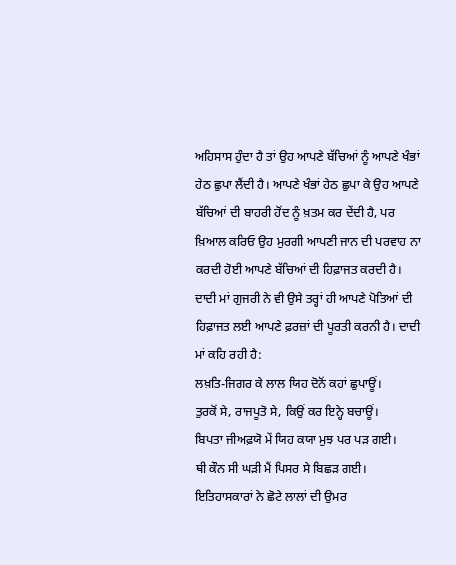ਅਹਿਸਾਸ ਹੁੰਦਾ ਹੈ ਤਾਂ ਉਹ ਆਪਣੇ ਬੱਚਿਆਂ ਨੂੰ ਆਪਣੇ ਖੰਭਾਂ ਹੇਠ ਛੁਪਾ ਲੈਂਦੀ ਹੈ। ਆਪਣੇ ਖੰਭਾਂ ਹੇਠ ਛੁਪਾ ਕੇ ਉਹ ਆਪਣੇ ਬੱਚਿਆਂ ਦੀ ਬਾਹਰੀ ਹੋਂਦ ਨੂੰ ਖ਼ਤਮ ਕਰ ਦੇਂਦੀ ਹੈ, ਪਰ ਖ਼ਿਆਲ ਕਰਿਓ ਉਹ ਮੁਰਗੀ ਆਪਣੀ ਜਾਨ ਦੀ ਪਰਵਾਹ ਨਾ ਕਰਦੀ ਹੋਈ ਆਪਣੇ ਬੱਚਿਆਂ ਦੀ ਹਿਫ਼ਾਜਤ ਕਰਦੀ ਹੈ।
ਦਾਦੀ ਮਾਂ ਗੁਜਰੀ ਨੇ ਵੀ ਉਸੇ ਤਰ੍ਹਾਂ ਹੀ ਆਪਣੇ ਪੋਤਿਆਂ ਦੀ ਹਿਫ਼ਾਜਤ ਲਈ ਆਪਣੇ ਫ਼ਰਜ਼ਾਂ ਦੀ ਪੂਰਤੀ ਕਰਨੀ ਹੈ। ਦਾਦੀ ਮਾਂ ਕਹਿ ਰਹੀ ਹੈ:
ਲਖ਼ਤਿ-ਜਿਗਰ ਕੇ ਲਾਲ ਯਿਹ ਦੋਨੋਂ ਕਹਾਂ ਛੁਪਾਊਂ।
ਤੁਰਕੋਂ ਸੇ, ਰਾਜਪੂਤੋ ਸੇ, ਕਿਉਂ ਕਰ ਇਨ੍ਹੇ ਬਚਾਊਂ।
ਬਿਪਤਾ ਜੀਅਫ਼ਯੋ ਮੇਂ ਯਿਹ ਕਯਾ ਮੁਝ ਪਰ ਪੜ ਗਈ।
ਥੀ ਕੌਨ ਸੀ ਘੜੀ ਮੈਂ ਪਿਸਰ ਸੇ ਬਿਛੜ ਗਈ।
ਇਤਿਹਾਸਕਾਰਾਂ ਨੇ ਛੋਟੇ ਲਾਲਾਂ ਦੀ ਉਮਰ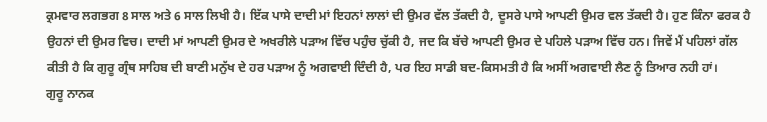ਕ੍ਰਮਵਾਰ ਲਗਭਗ 8 ਸਾਲ ਅਤੇ 6 ਸਾਲ ਲਿਖੀ ਹੈ। ਇੱਕ ਪਾਸੇ ਦਾਦੀ ਮਾਂ ਇਹਨਾਂ ਲਾਲਾਂ ਦੀ ਉਮਰ ਵੱਲ ਤੱਕਦੀ ਹੈ, ਦੂਸਰੇ ਪਾਸੇ ਆਪਣੀ ਉਮਰ ਵਲ ਤੱਕਦੀ ਹੈ। ਹੁਣ ਕਿੰਨਾ ਫਰਕ ਹੈ ਉਹਨਾਂ ਦੀ ਉਮਰ ਵਿਚ। ਦਾਦੀ ਮਾਂ ਆਪਣੀ ਉਮਰ ਦੇ ਅਖਰੀਲੇ ਪੜਾਅ ਵਿੱਚ ਪਹੁੰਚ ਚੁੱਕੀ ਹੈ, ਜਦ ਕਿ ਬੱਚੇ ਆਪਣੀ ਉਮਰ ਦੇ ਪਹਿਲੇ ਪੜਾਅ ਵਿੱਚ ਹਨ। ਜਿਵੇਂ ਮੈਂ ਪਹਿਲਾਂ ਗੱਲ ਕੀਤੀ ਹੈ ਕਿ ਗੁਰੂ ਗ੍ਰੰਥ ਸਾਹਿਬ ਦੀ ਬਾਣੀ ਮਨੁੱਖ ਦੇ ਹਰ ਪੜਾਅ ਨੂੰ ਅਗਵਾਈ ਦਿੰਦੀ ਹੈ, ਪਰ ਇਹ ਸਾਡੀ ਬਦ-ਕਿਸਮਤੀ ਹੈ ਕਿ ਅਸੀਂ ਅਗਵਾਈ ਲੈਣ ਨੂੰ ਤਿਆਰ ਨਹੀ ਹਾਂ।
ਗੁਰੂ ਨਾਨਕ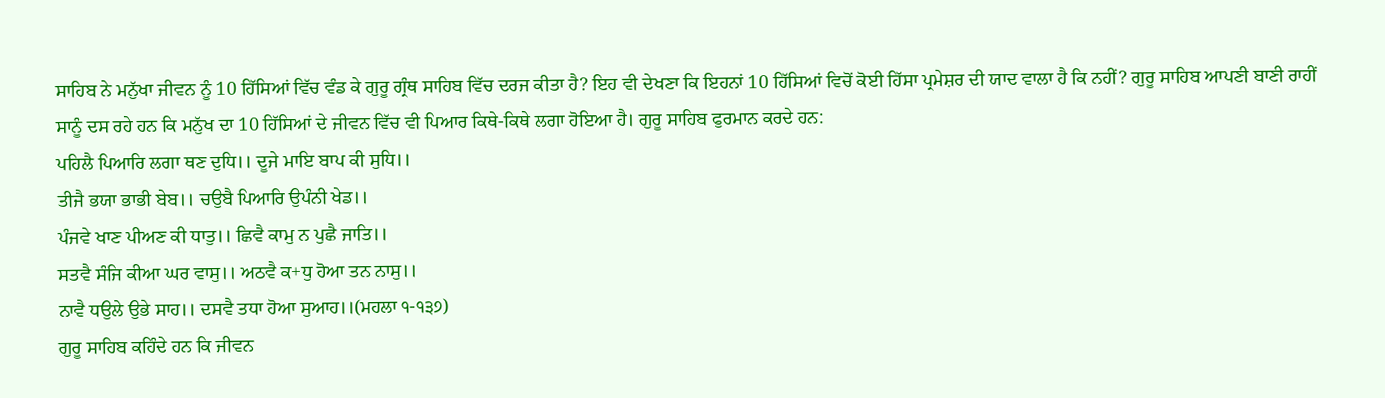ਸਾਹਿਬ ਨੇ ਮਨੁੱਖਾ ਜੀਵਨ ਨੂੰ 10 ਹਿੱਸਿਆਂ ਵਿੱਚ ਵੰਡ ਕੇ ਗੁਰੂ ਗ੍ਰੰਥ ਸਾਹਿਬ ਵਿੱਚ ਦਰਜ ਕੀਤਾ ਹੈ? ਇਹ ਵੀ ਦੇਖਣਾ ਕਿ ਇਹਨਾਂ 10 ਹਿੱਸਿਆਂ ਵਿਚੋਂ ਕੋਈ ਹਿੱਸਾ ਪ੍ਰਮੇਸ਼ਰ ਦੀ ਯਾਦ ਵਾਲਾ ਹੈ ਕਿ ਨਹੀਂ? ਗੁਰੂ ਸਾਹਿਬ ਆਪਣੀ ਬਾਣੀ ਰਾਹੀਂ ਸਾਨੂੰ ਦਸ ਰਹੇ ਹਨ ਕਿ ਮਨੁੱਖ ਦਾ 10 ਹਿੱਸਿਆਂ ਦੇ ਜੀਵਨ ਵਿੱਚ ਵੀ ਪਿਆਰ ਕਿਥੇ-ਕਿਥੇ ਲਗਾ ਹੋਇਆ ਹੈ। ਗੁਰੂ ਸਾਹਿਬ ਫੁਰਮਾਨ ਕਰਦੇ ਹਨ:
ਪਹਿਲੈ ਪਿਆਰਿ ਲਗਾ ਥਣ ਦੁਧਿ।। ਦੂਜੇ ਮਾਇ ਬਾਪ ਕੀ ਸੁਧਿ।।
ਤੀਜੈ ਭਯਾ ਭਾਭੀ ਬੇਬ।। ਚਉਬੈ ਪਿਆਰਿ ਉਪੰਨੀ ਖੇਡ।।
ਪੰਜਵੇ ਖਾਣ ਪੀਅਣ ਕੀ ਧਾਤੁ।। ਛਿਵੈ ਕਾਮੁ ਨ ਪੁਛੈ ਜਾਤਿ।।
ਸਤਵੈ ਸੰਜਿ ਕੀਆ ਘਰ ਵਾਸੁ।। ਅਠਵੈ ਕ+ਧੁ ਹੋਆ ਤਨ ਨਾਸੁ।।
ਨਾਵੈ ਧਉਲੇ ਉਭੇ ਸਾਹ।। ਦਸਵੈ ਤਧਾ ਹੋਆ ਸੁਆਹ।।(ਮਹਲਾ ੧-੧੩੭)
ਗੁਰੂ ਸਾਹਿਬ ਕਹਿੰਦੇ ਹਨ ਕਿ ਜੀਵਨ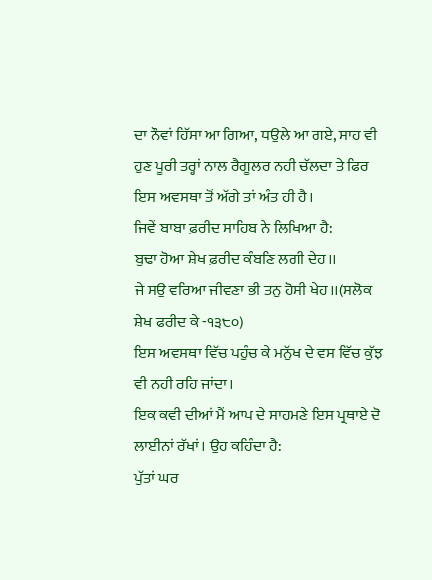ਦਾ ਨੌਵਾਂ ਹਿੱਸਾ ਆ ਗਿਆ, ਧਉਲੇ ਆ ਗਏ, ਸਾਹ ਵੀ ਹੁਣ ਪੂਰੀ ਤਰ੍ਹਾਂ ਨਾਲ ਰੈਗੂਲਰ ਨਹੀ ਚੱਲਦਾ ਤੇ ਫਿਰ ਇਸ ਅਵਸਥਾ ਤੋਂ ਅੱਗੇ ਤਾਂ ਅੰਤ ਹੀ ਹੈ।
ਜਿਵੇਂ ਬਾਬਾ ਫ਼ਰੀਦ ਸਾਹਿਬ ਨੇ ਲਿਖਿਆ ਹੈ:
ਬੁਢਾ ਹੋਆ ਸ਼ੇਖ ਫ਼ਰੀਦ ਕੰਬਣਿ ਲਗੀ ਦੇਹ।।
ਜੇ ਸਉ ਵਰਿਆ ਜੀਵਣਾ ਭੀ ਤਨੁ ਹੋਸੀ ਖੇਹ।।(ਸਲੋਕ ਸ਼ੇਖ ਫਰੀਦ ਕੇ -੧੩੮੦)
ਇਸ ਅਵਸਥਾ ਵਿੱਚ ਪਹੁੰਚ ਕੇ ਮਨੁੱਖ ਦੇ ਵਸ ਵਿੱਚ ਕੁੱਝ ਵੀ ਨਹੀ ਰਹਿ ਜਾਂਦਾ।
ਇਕ ਕਵੀ ਦੀਆਂ ਮੈਂ ਆਪ ਦੇ ਸਾਹਮਣੇ ਇਸ ਪ੍ਰਥਾਏ ਦੋ ਲਾਈਨਾਂ ਰੱਖਾਂ। ਉਹ ਕਹਿੰਦਾ ਹੈ:
ਪੁੱਤਾਂ ਘਰ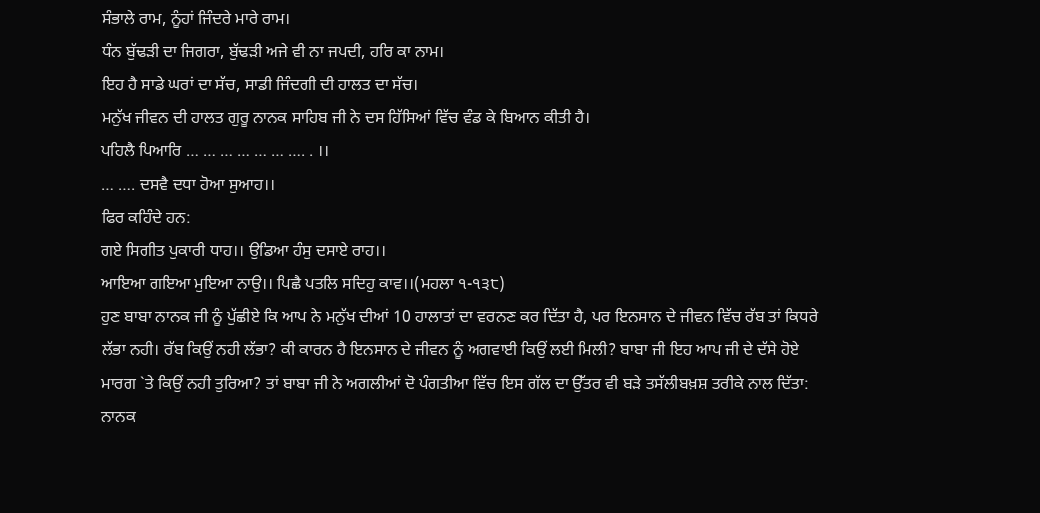ਸੰਭਾਲੇ ਰਾਮ, ਨੂੰਹਾਂ ਜਿੰਦਰੇ ਮਾਰੇ ਰਾਮ।
ਧੰਨ ਬੁੱਢੜੀ ਦਾ ਜਿਗਰਾ, ਬੁੱਢੜੀ ਅਜੇ ਵੀ ਨਾ ਜਪਦੀ, ਹਰਿ ਕਾ ਨਾਮ।
ਇਹ ਹੈ ਸਾਡੇ ਘਰਾਂ ਦਾ ਸੱਚ, ਸਾਡੀ ਜਿੰਦਗੀ ਦੀ ਹਾਲਤ ਦਾ ਸੱਚ।
ਮਨੁੱਖ ਜੀਵਨ ਦੀ ਹਾਲਤ ਗੁਰੂ ਨਾਨਕ ਸਾਹਿਬ ਜੀ ਨੇ ਦਸ ਹਿੱਸਿਆਂ ਵਿੱਚ ਵੰਡ ਕੇ ਬਿਆਨ ਕੀਤੀ ਹੈ।
ਪਹਿਲੈ ਪਿਆਰਿ … … … … … … …. . ।।
… …. ਦਸਵੈ ਦਧਾ ਹੋਆ ਸੁਆਹ।।
ਫਿਰ ਕਹਿੰਦੇ ਹਨ:
ਗਏ ਸਿਗੀਤ ਪੁਕਾਰੀ ਧਾਹ।। ਉਡਿਆ ਹੰਸੁ ਦਸਾਏ ਰਾਹ।।
ਆਇਆ ਗਇਆ ਮੁਇਆ ਨਾਉ।। ਪਿਛੈ ਪਤਲਿ ਸਦਿਹੁ ਕਾਵ।।(ਮਹਲਾ ੧-੧੩੮)
ਹੁਣ ਬਾਬਾ ਨਾਨਕ ਜੀ ਨੂੰ ਪੁੱਛੀਏ ਕਿ ਆਪ ਨੇ ਮਨੁੱਖ ਦੀਆਂ 10 ਹਾਲਾਤਾਂ ਦਾ ਵਰਨਣ ਕਰ ਦਿੱਤਾ ਹੈ, ਪਰ ਇਨਸਾਨ ਦੇ ਜੀਵਨ ਵਿੱਚ ਰੱਬ ਤਾਂ ਕਿਧਰੇ ਲੱਭਾ ਨਹੀ। ਰੱਬ ਕਿਉਂ ਨਹੀ ਲੱਭਾ? ਕੀ ਕਾਰਨ ਹੈ ਇਨਸਾਨ ਦੇ ਜੀਵਨ ਨੂੰ ਅਗਵਾਈ ਕਿਉਂ ਲਈ ਮਿਲੀ? ਬਾਬਾ ਜੀ ਇਹ ਆਪ ਜੀ ਦੇ ਦੱਸੇ ਹੋਏ ਮਾਰਗ `ਤੇ ਕਿਉਂ ਨਹੀ ਤੁਰਿਆ? ਤਾਂ ਬਾਬਾ ਜੀ ਨੇ ਅਗਲੀਆਂ ਦੋ ਪੰਗਤੀਆ ਵਿੱਚ ਇਸ ਗੱਲ ਦਾ ਉੱਤਰ ਵੀ ਬੜੇ ਤਸੱਲੀਬਖ਼ਸ਼ ਤਰੀਕੇ ਨਾਲ ਦਿੱਤਾ:
ਨਾਨਕ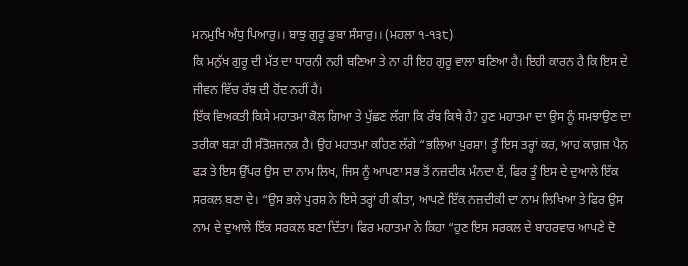ਮਨਮੁਖਿ ਅੰਧੁ ਪਿਆਰੁ।। ਬਾਝੁ ਗੁਰੂ ਡੁਬਾ ਸੰਸਾਰੁ।। (ਮਹਲਾ ੧-੧੩੮)
ਕਿ ਮਨੁੱਖ ਗੁਰੂ ਦੀ ਮੱਤ ਦਾ ਧਾਰਨੀ ਨਹੀ ਬਣਿਆ ਤੇ ਨਾ ਹੀ ਇਹ ਗੁਰੂ ਵਾਲਾ ਬਣਿਆ ਹੈ। ਇਹੀ ਕਾਰਨ ਹੈ ਕਿ ਇਸ ਦੇ ਜੀਵਨ ਵਿੱਚ ਰੱਬ ਦੀ ਹੋਂਦ ਨਹੀਂ ਹੈ।
ਇੱਕ ਵਿਅਕਤੀ ਕਿਸੇ ਮਹਾਤਮਾ ਕੋਲ ਗਿਆ ਤੇ ਪੁੱਛਣ ਲੱਗਾ ਕਿ ਰੱਬ ਕਿਥੇ ਹੈ? ਹੁਣ ਮਹਾਤਮਾ ਦਾ ਉਸ ਨੂੰ ਸਮਝਾਉਣ ਦਾ ਤਰੀਕਾ ਬੜਾ ਹੀ ਸੰਤੋਸ਼ਜਨਕ ਹੈ। ਉਹ ਮਹਾਤਮਾ ਕਹਿਣ ਲੱਗੇ “ਭਲਿਆ ਪੁਰਸ਼ਾ! ਤੂੰ ਇਸ ਤਰ੍ਹਾਂ ਕਰ, ਆਹ ਕਾਗ਼ਜ਼ ਪੈਨ ਫੜ ਤੇ ਇਸ ਉੱਪਰ ਉਸ ਦਾ ਨਾਮ ਲਿਖ, ਜਿਸ ਨੂੰ ਆਪਣਾ ਸਭ ਤੋਂ ਨਜ਼ਦੀਕ ਮੰਨਦਾ ਏਂ, ਫਿਰ ਤੂੰ ਇਸ ਦੇ ਦੁਆਲੇ ਇੱਕ ਸਰਕਲ ਬਣਾ ਦੇ। “ਉਸ ਭਲੇ ਪੁਰਸ਼ ਨੇ ਇਸੇ ਤਰ੍ਹਾਂ ਹੀ ਕੀਤਾ, ਆਪਣੇ ਇੱਕ ਨਜ਼ਦੀਕੀ ਦਾ ਨਾਮ ਲਿਖਿਆ ਤੇ ਫਿਰ ਉਸ ਨਾਮ ਦੇ ਦੁਆਲੇ ਇੱਕ ਸਰਕਲ ਬਣਾ ਦਿੱਤਾ। ਫਿਰ ਮਹਾਤਮਾ ਨੇ ਕਿਹਾ “ਹੁਣ ਇਸ ਸਰਕਲ ਦੇ ਬਾਹਰਵਾਰ ਆਪਣੇ ਦੋ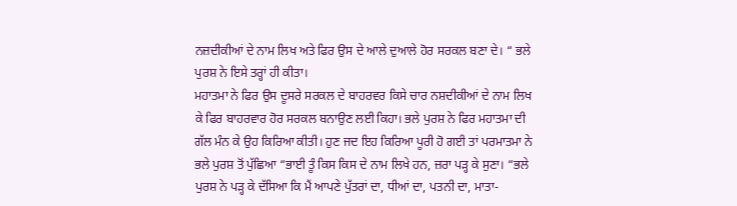ਨਜ਼ਦੀਕੀਆਂ ਦੇ ਨਾਮ ਲਿਖ ਅਤੇ ਫਿਰ ਉਸ ਦੇ ਆਲੇ ਦੁਆਲੇ ਹੋਰ ਸਰਕਲ ਬਣਾ ਦੇ। “ ਭਲੇ ਪੁਰਸ਼ ਨੇ ਇਸੇ ਤਰ੍ਹਾਂ ਹੀ ਕੀਤਾ।
ਮਹਾਤਮਾ ਨੇ ਫਿਰ ਉਸ ਦੂਸਰੇ ਸਰਕਲ ਦੇ ਬਾਹਰਵਰ ਕਿਸੇ ਚਾਰ ਨਸ਼ਦੀਕੀਆਂ ਦੇ ਨਾਮ ਲਿਖ ਕੇ ਫਿਰ ਬਾਹਰਵਾਰ ਹੋਰ ਸਰਕਲ ਬਨਾਉਣ ਲਈ ਕਿਹਾ। ਭਲੇ ਪੁਰਸ਼ ਨੇ ਫਿਰ ਮਹਾਤਮਾ ਦੀ ਗੱਲ ਮੰਨ ਕੇ ਉਹ ਕਿਰਿਆ ਕੀਤੀ। ਹੁਣ ਜਦ ਇਹ ਕਿਰਿਆ ਪੂਰੀ ਹੋ ਗਈ ਤਾਂ ਪਰਮਾਤਮਾ ਨੇ ਭਲੇ ਪੁਰਸ਼ ਤੋਂ ਪੁੱਛਿਆ “ਭਾਈ ਤੂੰ ਕਿਸ ਕਿਸ ਦੇ ਨਾਮ ਲਿਖੇ ਹਨ, ਜ਼ਰਾ ਪੜ੍ਹ ਕੇ ਸੁਣਾ। “ਭਲੇ ਪੁਰਸ਼ ਨੇ ਪੜ੍ਹ ਕੇ ਦੱਸਿਆ ਕਿ ਮੈਂ ਆਪਣੇ ਪੁੱਤਰਾਂ ਦਾ, ਧੀਆਂ ਦਾ, ਪਤਨੀ ਦਾ, ਮਾਤਾ-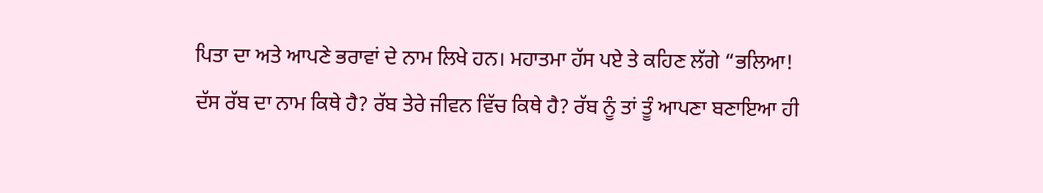ਪਿਤਾ ਦਾ ਅਤੇ ਆਪਣੇ ਭਰਾਵਾਂ ਦੇ ਨਾਮ ਲਿਖੇ ਹਨ। ਮਹਾਤਮਾ ਹੱਸ ਪਏ ਤੇ ਕਹਿਣ ਲੱਗੇ “ਭਲਿਆ! ਦੱਸ ਰੱਬ ਦਾ ਨਾਮ ਕਿਥੇ ਹੈ? ਰੱਬ ਤੇਰੇ ਜੀਵਨ ਵਿੱਚ ਕਿਥੇ ਹੈ? ਰੱਬ ਨੂੰ ਤਾਂ ਤੂੰ ਆਪਣਾ ਬਣਾਇਆ ਹੀ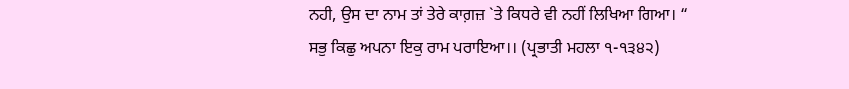ਨਹੀ, ਉਸ ਦਾ ਨਾਮ ਤਾਂ ਤੇਰੇ ਕਾਗ਼ਜ਼ `ਤੇ ਕਿਧਰੇ ਵੀ ਨਹੀਂ ਲਿਖਿਆ ਗਿਆ। “
ਸਭੁ ਕਿਛੁ ਅਪਨਾ ਇਕੁ ਰਾਮ ਪਰਾਇਆ।। (ਪ੍ਰਭਾਤੀ ਮਹਲਾ ੧-੧੩੪੨)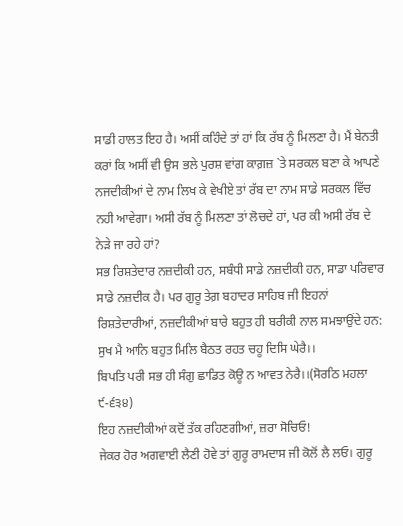ਸਾਡੀ ਹਾਲਤ ਇਹ ਹੈ। ਅਸੀਂ ਕਹਿੰਦੇ ਤਾਂ ਹਾਂ ਕਿ ਰੱਬ ਨੂੰ ਮਿਲਣਾ ਹੈ। ਮੈਂ ਬੇਨਤੀ ਕਰਾਂ ਕਿ ਅਸੀਂ ਵੀ ਉਸ ਭਲੇ ਪੁਰਸ਼ ਵਾਂਗ ਕਾਗ਼ਜ਼ `ਤੇ ਸਰਕਲ ਬਣਾ ਕੇ ਆਪਣੇ ਨਜਦੀਕੀਆਂ ਦੇ ਨਾਮ ਲਿਖ ਕੇ ਵੇਖੀਏ ਤਾਂ ਰੱਬ ਦਾ ਨਾਮ ਸਾਡੇ ਸਰਕਲ ਵਿੱਚ ਨਹੀ ਆਵੇਗਾ। ਅਸੀ ਰੱਬ ਨੂੰ ਮਿਲਣਾ ਤਾਂ ਲੋਚਦੇ ਹਾਂ, ਪਰ ਕੀ ਅਸੀ ਰੱਬ ਦੇ ਨੇੜੇ ਜਾ ਰਹੇ ਹਾਂ?
ਸਭ ਰਿਸ਼ਤੇਦਾਰ ਨਜ਼ਦੀਕੀ ਹਨ, ਸਬੰਧੀ ਸਾਡੇ ਨਜ਼ਦੀਕੀ ਹਨ, ਸਾਡਾ ਪਰਿਵਾਰ ਸਾਡੇ ਨਜ਼ਦੀਕ ਹੈ। ਪਰ ਗੁਰੂ ਤੇਗ਼ ਬਹਾਦਰ ਸਾਹਿਬ ਜੀ ਇਹਨਾਂ ਰਿਸ਼ਤੇਦਾਰੀਆਂ, ਨਜ਼ਦੀਕੀਆਂ ਬਾਰੇ ਬਹੁਤ ਹੀ ਬਰੀਕੀ ਨਾਲ ਸਮਝਾਉਂਦੇ ਹਨ:
ਸੁਖ ਮੈ ਆਨਿ ਬਹੁਤ ਮਿਲਿ ਬੈਠਤ ਰਹਤ ਚਹੂ ਦਿਸਿ ਘੇਰੈ।।
ਬਿਪਤਿ ਪਰੀ ਸਭ ਹੀ ਸੰਗੁ ਛਾਡਿਤ ਕੋਊ ਨ ਆਵਤ ਨੇਰੈ।।(ਸੋਰਠਿ ਮਹਲਾ ੯-੬੩੪)
ਇਹ ਨਜ਼ਦੀਕੀਆਂ ਕਦੋਂ ਤੱਕ ਰਹਿਣਗੀਆਂ, ਜ਼ਰਾ ਸੋਚਿਓ!
ਜੇਕਰ ਹੋਰ ਅਗਵਾਈ ਲੈਣੀ ਹੋਵੇ ਤਾਂ ਗੁਰੂ ਰਾਮਦਾਸ ਜੀ ਕੋਲੋਂ ਲੈ ਲਓ। ਗੁਰੂ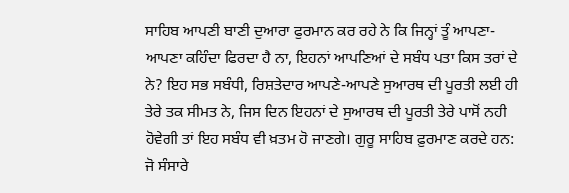ਸਾਹਿਬ ਆਪਣੀ ਬਾਣੀ ਦੁਆਰਾ ਫੁਰਮਾਨ ਕਰ ਰਹੇ ਨੇ ਕਿ ਜਿਨ੍ਹਾਂ ਤੂੰ ਆਪਣਾ-ਆਪਣਾ ਕਹਿੰਦਾ ਫਿਰਦਾ ਹੈ ਨਾ, ਇਹਨਾਂ ਆਪਣਿਆਂ ਦੇ ਸਬੰਧ ਪਤਾ ਕਿਸ ਤਰਾਂ ਦੇ ਨੇ? ਇਹ ਸਭ ਸਬੰਧੀ, ਰਿਸ਼ਤੇਦਾਰ ਆਪਣੇ-ਆਪਣੇ ਸੁਆਰਥ ਦੀ ਪੂਰਤੀ ਲਈ ਹੀ ਤੇਰੇ ਤਕ ਸੀਮਤ ਨੇ, ਜਿਸ ਦਿਨ ਇਹਨਾਂ ਦੇ ਸੁਆਰਥ ਦੀ ਪੂਰਤੀ ਤੇਰੇ ਪਾਸੋਂ ਨਹੀ ਹੋਵੇਗੀ ਤਾਂ ਇਹ ਸਬੰਧ ਵੀ ਖ਼ਤਮ ਹੋ ਜਾਣਗੇ। ਗੁਰੂ ਸਾਹਿਬ ਫ਼ੁਰਮਾਣ ਕਰਦੇ ਹਨ:
ਜੋ ਸੰਸਾਰੇ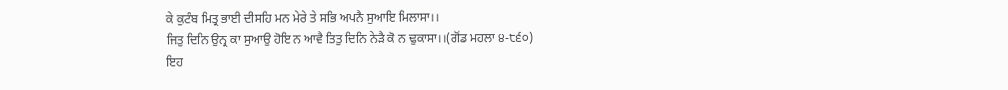ਕੇ ਕੁਟੰਬ ਮਿਤ੍ਰ ਭਾਈ ਦੀਸਹਿ ਮਨ ਮੇਰੇ ਤੇ ਸਭਿ ਅਪਨੈ ਸੁਆਇ ਮਿਲਾਸਾ।।
ਜਿਤੁ ਦਿਨਿ ਉਨ੍ਰ ਕਾ ਸੁਆਉ ਹੋਇ ਨ ਆਵੈ ਤਿਤੁ ਦਿਨਿ ਨੇੜੈ ਕੋ ਨ ਢੁਕਾਸਾ।।(ਗੋਂਡ ਮਹਲਾ ੪-੮੬੦)
ਇਹ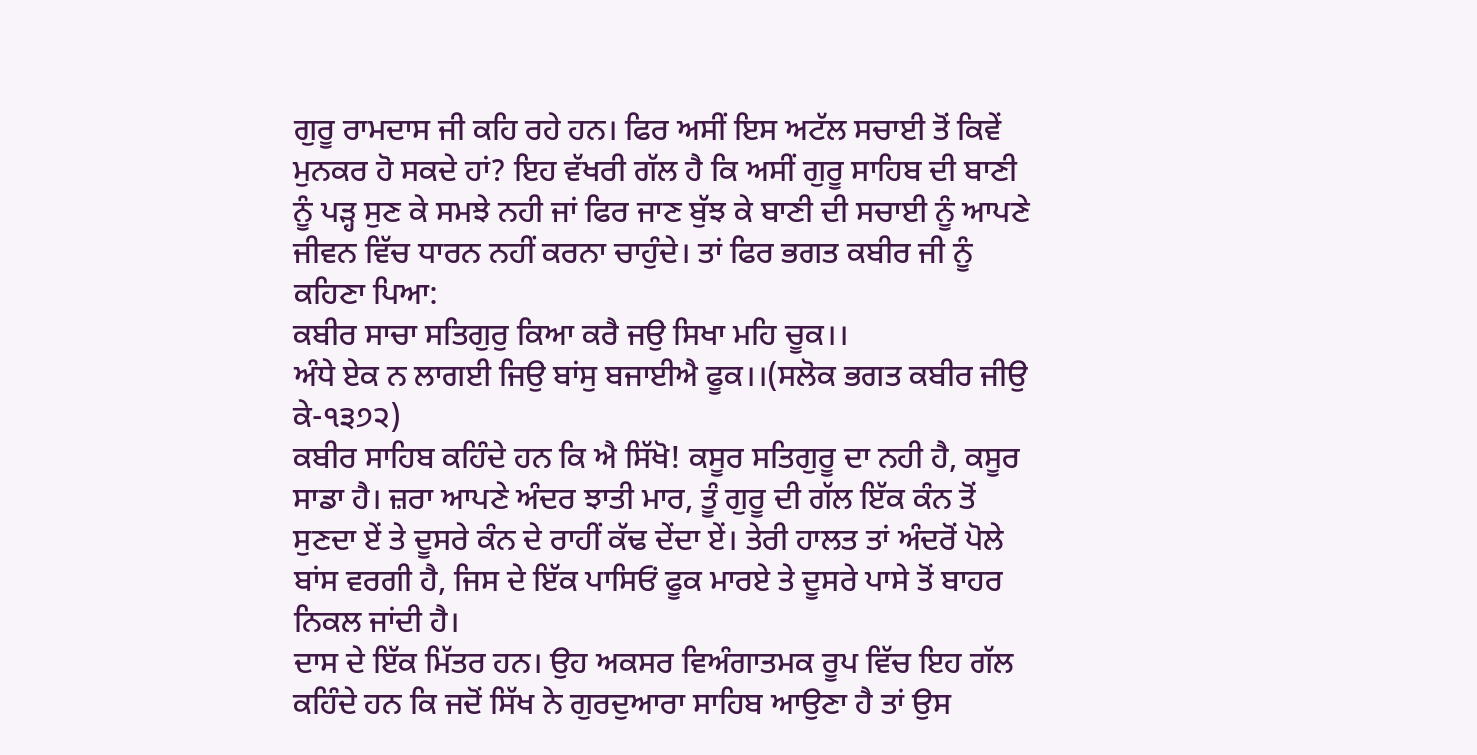ਗੁਰੂ ਰਾਮਦਾਸ ਜੀ ਕਹਿ ਰਹੇ ਹਨ। ਫਿਰ ਅਸੀਂ ਇਸ ਅਟੱਲ ਸਚਾਈ ਤੋਂ ਕਿਵੇਂ ਮੁਨਕਰ ਹੋ ਸਕਦੇ ਹਾਂ? ਇਹ ਵੱਖਰੀ ਗੱਲ ਹੈ ਕਿ ਅਸੀਂ ਗੁਰੂ ਸਾਹਿਬ ਦੀ ਬਾਣੀ ਨੂੰ ਪੜ੍ਹ ਸੁਣ ਕੇ ਸਮਝੇ ਨਹੀ ਜਾਂ ਫਿਰ ਜਾਣ ਬੁੱਝ ਕੇ ਬਾਣੀ ਦੀ ਸਚਾਈ ਨੂੰ ਆਪਣੇ ਜੀਵਨ ਵਿੱਚ ਧਾਰਨ ਨਹੀਂ ਕਰਨਾ ਚਾਹੁੰਦੇ। ਤਾਂ ਫਿਰ ਭਗਤ ਕਬੀਰ ਜੀ ਨੂੰ ਕਹਿਣਾ ਪਿਆ:
ਕਬੀਰ ਸਾਚਾ ਸਤਿਗੁਰੁ ਕਿਆ ਕਰੈ ਜਉ ਸਿਖਾ ਮਹਿ ਚੂਕ।।
ਅੰਧੇ ਏਕ ਨ ਲਾਗਈ ਜਿਉ ਬਾਂਸੁ ਬਜਾਈਐ ਫੂਕ।।(ਸਲੋਕ ਭਗਤ ਕਬੀਰ ਜੀਉ ਕੇ-੧੩੭੨)
ਕਬੀਰ ਸਾਹਿਬ ਕਹਿੰਦੇ ਹਨ ਕਿ ਐ ਸਿੱਖੋ! ਕਸੂਰ ਸਤਿਗੁਰੂ ਦਾ ਨਹੀ ਹੈ, ਕਸੂਰ ਸਾਡਾ ਹੈ। ਜ਼ਰਾ ਆਪਣੇ ਅੰਦਰ ਝਾਤੀ ਮਾਰ, ਤੂੰ ਗੁਰੂ ਦੀ ਗੱਲ ਇੱਕ ਕੰਨ ਤੋਂ ਸੁਣਦਾ ਏਂ ਤੇ ਦੂਸਰੇ ਕੰਨ ਦੇ ਰਾਹੀਂ ਕੱਢ ਦੇਂਦਾ ਏਂ। ਤੇਰੀ ਹਾਲਤ ਤਾਂ ਅੰਦਰੋਂ ਪੋਲੇ ਬਾਂਸ ਵਰਗੀ ਹੈ, ਜਿਸ ਦੇ ਇੱਕ ਪਾਸਿਓਂ ਫੂਕ ਮਾਰਏ ਤੇ ਦੂਸਰੇ ਪਾਸੇ ਤੋਂ ਬਾਹਰ ਨਿਕਲ ਜਾਂਦੀ ਹੈ।
ਦਾਸ ਦੇ ਇੱਕ ਮਿੱਤਰ ਹਨ। ਉਹ ਅਕਸਰ ਵਿਅੰਗਾਤਮਕ ਰੂਪ ਵਿੱਚ ਇਹ ਗੱਲ ਕਹਿੰਦੇ ਹਨ ਕਿ ਜਦੋਂ ਸਿੱਖ ਨੇ ਗੁਰਦੁਆਰਾ ਸਾਹਿਬ ਆਉਣਾ ਹੈ ਤਾਂ ਉਸ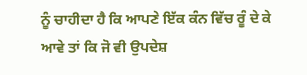ਨੂੰ ਚਾਹੀਦਾ ਹੈ ਕਿ ਆਪਣੇ ਇੱਕ ਕੰਨ ਵਿੱਚ ਰੂੰ ਦੇ ਕੇ ਆਵੇ ਤਾਂ ਕਿ ਜੋ ਵੀ ਉਪਦੇਸ਼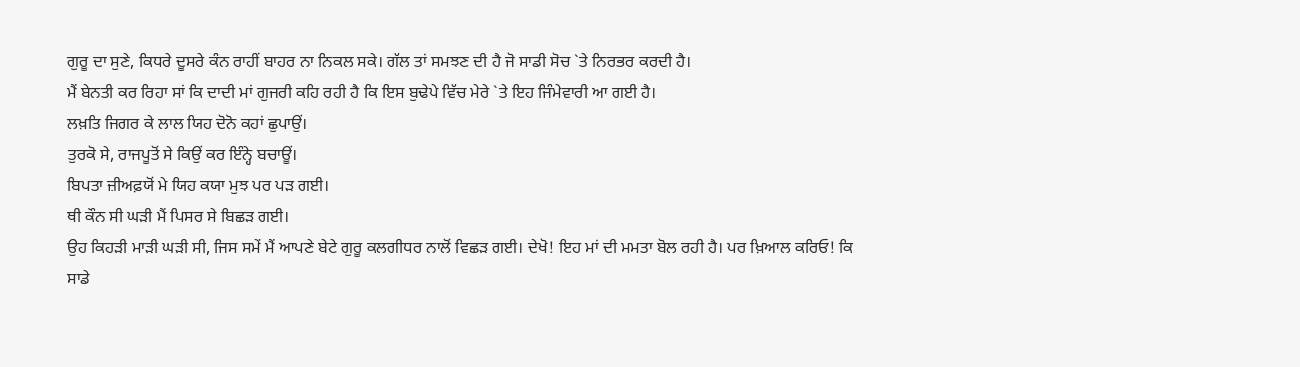ਗੁਰੂ ਦਾ ਸੁਣੇ, ਕਿਧਰੇ ਦੂਸਰੇ ਕੰਨ ਰਾਹੀਂ ਬਾਹਰ ਨਾ ਨਿਕਲ ਸਕੇ। ਗੱਲ ਤਾਂ ਸਮਝਣ ਦੀ ਹੈ ਜੋ ਸਾਡੀ ਸੋਚ `ਤੇ ਨਿਰਭਰ ਕਰਦੀ ਹੈ।
ਮੈਂ ਬੇਨਤੀ ਕਰ ਰਿਹਾ ਸਾਂ ਕਿ ਦਾਦੀ ਮਾਂ ਗੁਜਰੀ ਕਹਿ ਰਹੀ ਹੈ ਕਿ ਇਸ ਬੁਢੇਪੇ ਵਿੱਚ ਮੇਰੇ `ਤੇ ਇਹ ਜਿੰਮੇਵਾਰੀ ਆ ਗਈ ਹੈ।
ਲਖ਼ਤਿ ਜਿਗਰ ਕੇ ਲਾਲ ਯਿਹ ਦੋਨੋ ਕਹਾਂ ਛੁਪਾਉਂ।
ਤੁਰਕੋ ਸੇ, ਰਾਜਪੂਤੋਂ ਸੇ ਕਿਉਂ ਕਰ ਇੰਨ੍ਹੇ ਬਚਾਊਂ।
ਬਿਪਤਾ ਜ਼ੀਅਫ਼ਯੋਂ ਮੇ ਯਿਹ ਕਯਾ ਮੁਝ ਪਰ ਪੜ ਗਈ।
ਥੀ ਕੌਨ ਸੀ ਘੜੀ ਮੈਂ ਪਿਸਰ ਸੇ ਬਿਛੜ ਗਈ।
ਉਹ ਕਿਹੜੀ ਮਾੜੀ ਘੜੀ ਸੀ, ਜਿਸ ਸਮੇਂ ਮੈਂ ਆਪਣੇ ਬੇਟੇ ਗੁਰੂ ਕਲਗੀਧਰ ਨਾਲੋਂ ਵਿਛੜ ਗਈ। ਦੇਖੋ! ਇਹ ਮਾਂ ਦੀ ਮਮਤਾ ਬੋਲ ਰਹੀ ਹੈ। ਪਰ ਖ਼ਿਆਲ ਕਰਿਓ! ਕਿ ਸਾਡੇ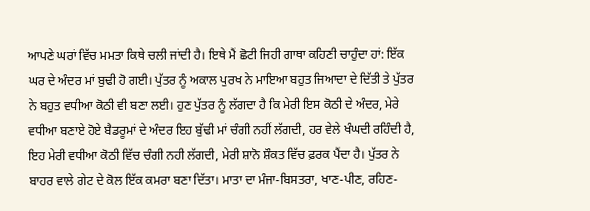ਆਪਣੇ ਘਰਾਂ ਵਿੱਚ ਮਮਤਾ ਕਿਥੇ ਚਲੀ ਜਾਂਦੀ ਹੈ। ਇਥੇ ਮੈਂ ਛੋਟੀ ਜਿਹੀ ਗਾਥਾ ਕਹਿਣੀ ਚਾਹੁੰਦਾ ਹਾਂ: ਇੱਕ ਘਰ ਦੇ ਅੰਦਰ ਮਾਂ ਬੁਢੀ ਹੋ ਗਈ। ਪੁੱਤਰ ਨੂੰ ਅਕਾਲ ਪੁਰਖ ਨੇ ਮਾਇਆ ਬਹੁਤ ਜਿਆਦਾ ਦੇ ਦਿੱਤੀ ਤੇ ਪੁੱਤਰ ਨੇ ਬਹੁਤ ਵਧੀਆ ਕੋਠੀ ਵੀ ਬਣਾ ਲਈ। ਹੁਣ ਪੁੱਤਰ ਨੂੰ ਲੱਗਦਾ ਹੈ ਕਿ ਮੇਰੀ ਇਸ ਕੋਠੀ ਦੇ ਅੰਦਰ, ਮੇਰੇ ਵਧੀਆ ਬਣਾਏ ਹੋਏ ਬੈਡਰੂਮਾਂ ਦੇ ਅੰਦਰ ਇਹ ਬੁੱਢੀ ਮਾਂ ਚੰਗੀ ਨਹੀਂ ਲੱਗਦੀ, ਹਰ ਵੇਲੇ ਖੰਘਦੀ ਰਹਿੰਦੀ ਹੈ, ਇਹ ਮੇਰੀ ਵਧੀਆ ਕੋਠੀ ਵਿੱਚ ਚੰਗੀ ਨਹੀ ਲੱਗਦੀ, ਮੇਰੀ ਸ਼ਾਨੋ ਸ਼ੌਕਤ ਵਿੱਚ ਫ਼ਰਕ ਪੈਂਦਾ ਹੈ। ਪੁੱਤਰ ਨੇ ਬਾਹਰ ਵਾਲੇ ਗੇਟ ਦੇ ਕੋਲ ਇੱਕ ਕਮਰਾ ਬਣਾ ਦਿੱਤਾ। ਮਾਤਾ ਦਾ ਮੰਜਾ-ਬਿਸਤਰਾ, ਖਾਣ-ਪੀਣ, ਰਹਿਣ-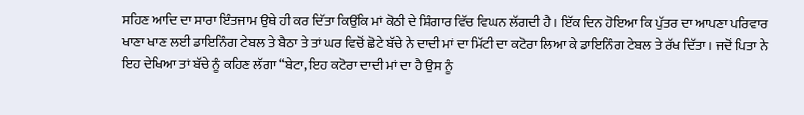ਸਹਿਣ ਆਦਿ ਦਾ ਸਾਰਾ ਇੰਤਜਾਮ ਉਥੇ ਹੀ ਕਰ ਦਿੱਤਾ ਕਿਉਂਕਿ ਮਾਂ ਕੋਠੀ ਦੇ ਸ਼ਿੰਗਾਰ ਵਿੱਚ ਵਿਘਨ ਲੱਗਦੀ ਹੈ। ਇੱਕ ਦਿਨ ਹੋਇਆ ਕਿ ਪੁੱਤਰ ਦਾ ਆਪਣਾ ਪਰਿਵਾਰ ਖਾਣਾ ਖਾਣ ਲਈ ਡਾਇਨਿੰਗ ਟੇਬਲ ਤੇ ਬੈਠਾ ਤੇ ਤਾਂ ਘਰ ਵਿਚੋਂ ਛੋਟੇ ਬੱਚੇ ਨੇ ਦਾਦੀ ਮਾਂ ਦਾ ਮਿੱਟੀ ਦਾ ਕਟੋਰਾ ਲਿਆ ਕੇ ਡਾਇਨਿੰਗ ਟੇਬਲ ਤੇ ਰੱਖ ਦਿੱਤਾ। ਜਦੋਂ ਪਿਤਾ ਨੇ ਇਹ ਦੇਖਿਆ ਤਾਂ ਬੱਚੇ ਨੂੰ ਕਹਿਣ ਲੱਗਾ “ਬੇਟਾ, ਇਹ ਕਟੋਰਾ ਦਾਦੀ ਮਾਂ ਦਾ ਹੈ ਉਸ ਨੂੰ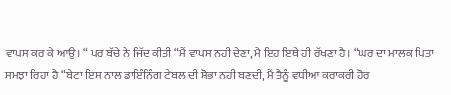ਵਾਪਸ ਕਰ ਕੇ ਆਉ। “ ਪਰ ਬੱਚੇ ਨੇ ਜਿੱਦ ਕੀਤੀ “ਮੈਂ ਵਾਪਸ ਨਹੀ ਦੇਣਾ, ਮੈ ਇਹ ਇਥੇ ਹੀ ਰੱਖਣਾ ਹੈ। “ਘਰ ਦਾ ਮਾਲਕ ਪਿਤਾ ਸਮਝਾ ਰਿਹਾ ਹੈ “ਬੇਟਾ ਇਸ ਨਾਲ ਡਾਇੰਨਿੰਗ ਟੇਬਲ ਦੀ ਸ਼ੋਭਾ ਨਹੀ ਬਣਦੀ, ਮੈਂ ਤੈਨੂੰ ਵਧੀਆ ਕਰਾਕਰੀ ਹੋਰ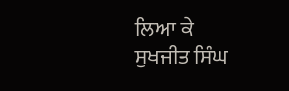ਲਿਆ ਕੇ
ਸੁਖਜੀਤ ਸਿੰਘ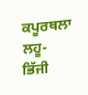ਕਪੂਰਥਲਾ
ਲਹੂ-ਭਿੱਜੀ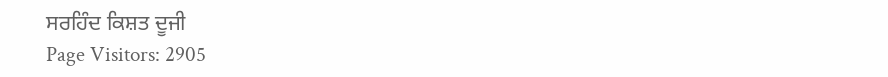ਸਰਹਿੰਦ ਕਿਸ਼ਤ ਦੂਜੀ
Page Visitors: 2905